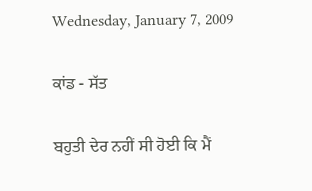Wednesday, January 7, 2009

ਕਾਂਡ - ਸੱਤ

ਬਹੁਤੀ ਦੇਰ ਨਹੀਂ ਸੀ ਹੋਈ ਕਿ ਮੈਂ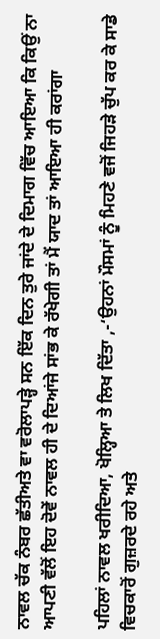ਨਾਵਲ ਚੱਕ ਨੰਬਰ ਛੱਤੀਅਤੇ ਵਾ ਵਰੋਲਾਪੜ੍ਹੇ ਸਨ ਇੱਕ ਦਿਨ ਤੁਰੇ ਜਾਂਦੇ ਦੇ ਦਿਮਾਗ ਵਿੱਚ ਆਇਆ ਕਿ ਕਿਉਂ ਨਾ ਆਪਣੀ ਵੱਲੋਂ ਇਹ ਦੋਵੇਂ ਨਾਵਲ ਹੀ ਦੇ ਦਿਆਂਜੇ ਸਾਂਭ ਕੇ ਰੱਖੇਗੀ ਤਾਂ ਮੈਂ ਯਾਦ ਤਾਂ ਆਇਆ ਹੀ ਕਰਾਂਗਾ

ਪਹਿਲਾਂ ਨਾਵਲ ਖਰੀਦਿਆ, ਖੋਲ੍ਹਿਆ ਤੇ ਲਿਖ ਦਿੱਤਾ ,-‘ਉਹਨਾਂ ਮੌਸਮਾਂ ਨੂੰ ਮਿਹਣੇ ਵਜੋਂ ਜਿਹੜੇ ਚੁੱਪ ਕਰ ਕੇ ਸਾਡੇ ਵਿਚਕਾਰੋਂ ਗੁਜ਼ਰਦੇ ਰਹੇ ਅਤੇ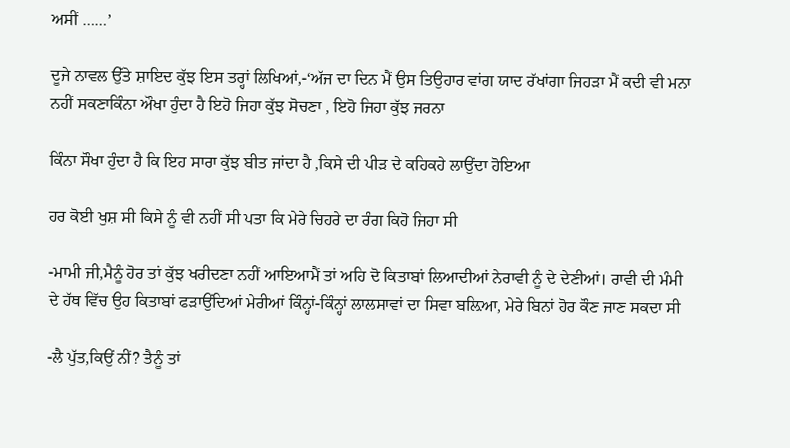ਅਸੀਂ ……’

ਦੂਜੇ ਨਾਵਲ ਉੱਤੇ ਸ਼ਾਇਦ ਕੁੱਝ ਇਸ ਤਰ੍ਹਾਂ ਲਿਖਿਆਂ,-‘ਅੱਜ ਦਾ ਦਿਨ ਮੈਂ ਉਸ ਤਿਉਹਾਰ ਵਾਂਗ ਯਾਦ ਰੱਖਾਂਗਾ ਜਿਹੜਾ ਮੈਂ ਕਦੀ ਵੀ ਮਨਾ ਨਹੀਂ ਸਕਣਾਕਿੰਨਾ ਔਖਾ ਹੁੰਦਾ ਹੈ ਇਹੋ ਜਿਹਾ ਕੁੱਝ ਸੋਚਣਾ , ਇਹੋ ਜਿਹਾ ਕੁੱਝ ਜਰਨਾ

ਕਿੰਨਾ ਸੌਖਾ ਹੁੰਦਾ ਹੈ ਕਿ ਇਹ ਸਾਰਾ ਕੁੱਝ ਬੀਤ ਜਾਂਦਾ ਹੈ ,ਕਿਸੇ ਦੀ ਪੀੜ ਦੇ ਕਹਿਕਹੇ ਲਾਉਂਦਾ ਹੋਇਆ

ਹਰ ਕੋਈ ਖੁਸ਼ ਸੀ ਕਿਸੇ ਨੂੰ ਵੀ ਨਹੀਂ ਸੀ ਪਤਾ ਕਿ ਮੇਰੇ ਚਿਹਰੇ ਦਾ ਰੰਗ ਕਿਹੋ ਜਿਹਾ ਸੀ

-ਮਾਮੀ ਜੀ,ਮੈਨੂੰ ਹੋਰ ਤਾਂ ਕੁੱਝ ਖਰੀਦਣਾ ਨਹੀਂ ਆਇਆਮੈਂ ਤਾਂ ਅਹਿ ਦੋ ਕਿਤਾਬਾਂ ਲਿਆਦੀਆਂ ਨੇਰਾਵੀ ਨੂੰ ਦੇ ਦੇਣੀਆਂ। ਰਾਵੀ ਦੀ ਮੰਮੀ ਦੇ ਹੱਥ ਵਿੱਚ ਉਹ ਕਿਤਾਬਾਂ ਫੜਾਉਂਦਿਆਂ ਮੇਰੀਆਂ ਕਿੰਨ੍ਹਾਂ-ਕਿੰਨ੍ਹਾਂ ਲਾਲਸਾਵਾਂ ਦਾ ਸਿਵਾ ਬਲ਼ਿਆ, ਮੇਰੇ ਬਿਨਾਂ ਹੋਰ ਕੌਣ ਜਾਣ ਸਕਦਾ ਸੀ

-ਲੈ ਪੁੱਤ,ਕਿਉਂ ਨੀਂ? ਤੈਨੂੰ ਤਾਂ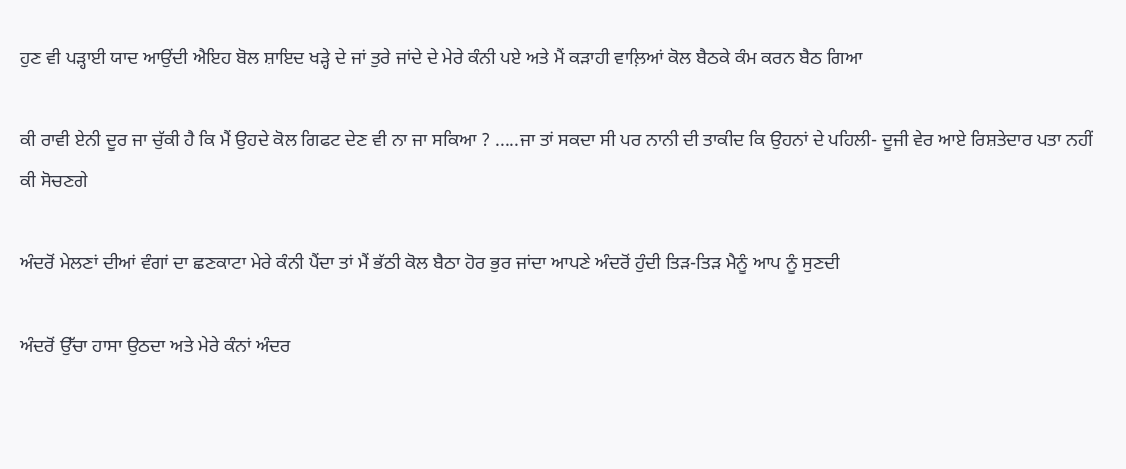ਹੁਣ ਵੀ ਪੜ੍ਹਾਈ ਯਾਦ ਆਉਂਦੀ ਐਇਹ ਬੋਲ ਸ਼ਾਇਦ ਖੜ੍ਹੇ ਦੇ ਜਾਂ ਤੁਰੇ ਜਾਂਦੇ ਦੇ ਮੇਰੇ ਕੰਨੀ ਪਏ ਅਤੇ ਮੈਂ ਕੜਾਹੀ ਵਾਲ਼ਿਆਂ ਕੋਲ ਬੈਠਕੇ ਕੰਮ ਕਰਨ ਬੈਠ ਗਿਆ

ਕੀ ਰਾਵੀ ਏਨੀ ਦੂਰ ਜਾ ਚੁੱਕੀ ਹੈ ਕਿ ਮੈਂ ਉਹਦੇ ਕੋਲ ਗਿਫਟ ਦੇਣ ਵੀ ਨਾ ਜਾ ਸਕਿਆ ? .....ਜਾ ਤਾਂ ਸਕਦਾ ਸੀ ਪਰ ਨਾਨੀ ਦੀ ਤਾਕੀਦ ਕਿ ਉਹਨਾਂ ਦੇ ਪਹਿਲੀ- ਦੂਜੀ ਵੇਰ ਆਏ ਰਿਸ਼ਤੇਦਾਰ ਪਤਾ ਨਹੀਂ ਕੀ ਸੋਚਣਗੇ

ਅੰਦਰੋਂ ਮੇਲਣਾਂ ਦੀਆਂ ਵੰਗਾਂ ਦਾ ਛਣਕਾਟਾ ਮੇਰੇ ਕੰਨੀ ਪੈਂਦਾ ਤਾਂ ਮੈਂ ਭੱਠੀ ਕੋਲ ਬੈਠਾ ਹੋਰ ਭੁਰ ਜਾਂਦਾ ਆਪਣੇ ਅੰਦਰੋਂ ਹੁੰਦੀ ਤਿੜ-ਤਿੜ ਮੈਨੂੰ ਆਪ ਨੂੰ ਸੁਣਦੀ

ਅੰਦਰੋਂ ਉੱਚਾ ਹਾਸਾ ਉਠਦਾ ਅਤੇ ਮੇਰੇ ਕੰਨਾਂ ਅੰਦਰ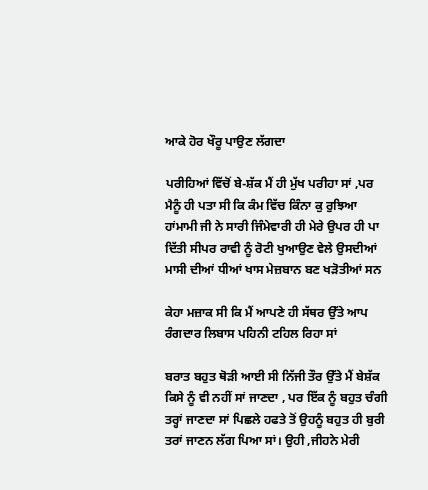ਆਕੇ ਹੋਰ ਖੌਰੂ ਪਾਉਣ ਲੱਗਦਾ

ਪਰੀਹਿਆਂ ਵਿੱਚੋਂ ਬੇ-ਸ਼ੱਕ ਮੈਂ ਹੀ ਮੁੱਖ ਪਰੀਹਾ ਸਾਂ ,ਪਰ ਮੈਨੂੰ ਹੀ ਪਤਾ ਸੀ ਕਿ ਕੰਮ ਵਿੱਚ ਕਿੰਨਾ ਕੁ ਰੁਝਿਆ ਹਾਂਮਾਮੀ ਜੀ ਨੇ ਸਾਰੀ ਜਿੰਮੇਵਾਰੀ ਹੀ ਮੇਰੇ ਉਪਰ ਹੀ ਪਾ ਦਿੱਤੀ ਸੀਪਰ ਰਾਵੀ ਨੂੰ ਰੋਟੀ ਖੁਆਉਣ ਵੇਲੇ ਉਸਦੀਆਂ ਮਾਸੀ ਦੀਆਂ ਧੀਆਂ ਖਾਸ ਮੇਜ਼ਬਾਨ ਬਣ ਖੜੋਤੀਆਂ ਸਨ

ਕੇਹਾ ਮਜ਼ਾਕ ਸੀ ਕਿ ਮੈਂ ਆਪਣੇ ਹੀ ਸੱਥਰ ਉੱਤੇ ਆਪ ਰੰਗਦਾਰ ਲਿਬਾਸ ਪਹਿਨੀ ਟਹਿਲ ਰਿਹਾ ਸਾਂ

ਬਰਾਤ ਬਹੁਤ ਥੋੜੀ ਆਈ ਸੀ ਨਿੱਜੀ ਤੌਰ ਉੱਤੇ ਮੈਂ ਬੇਸ਼ੱਕ ਕਿਸੇ ਨੂੰ ਵੀ ਨਹੀਂ ਸਾਂ ਜਾਣਦਾ , ਪਰ ਇੱਕ ਨੂੰ ਬਹੁਤ ਚੰਗੀ ਤਰ੍ਹਾਂ ਜਾਣਦਾ ਸਾਂ ਪਿਛਲੇ ਹਫਤੇ ਤੋਂ ਉਹਨੂੰ ਬਹੁਤ ਹੀ ਬੁਰੀ ਤਰਾਂ ਜਾਣਨ ਲੱਗ ਪਿਆ ਸਾਂ। ਉਹੀ ,ਜੀਹਨੇ ਮੇਰੀ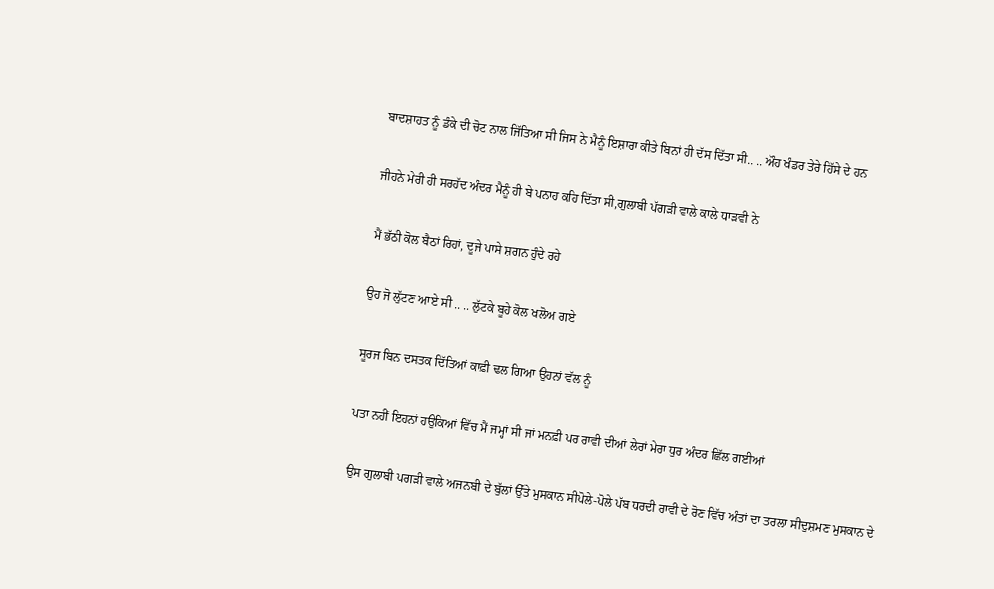ਬਾਦਸ਼ਾਹਤ ਨੂੰ ਡੰਕੇ ਦੀ ਚੋਟ ਨਾਲ ਜਿੱਤਿਆ ਸੀ ਜਿਸ ਨੇ ਮੈਨੂੰ ਇਸ਼ਾਰਾ ਕੀਤੇ ਬਿਨਾਂ ਹੀ ਦੱਸ ਦਿੱਤਾ ਸੀ.. .. ਔਹ ਖੰਡਰ ਤੇਰੇ ਹਿੱਸੇ ਦੇ ਹਨ

ਜੀਹਨੇ ਮੇਰੀ ਹੀ ਸਰਹੱਦ ਅੰਦਰ ਮੈਨੂੰ ਹੀ ਬੇ ਪਨਾਹ ਕਹਿ ਦਿੱਤਾ ਸੀ,ਗੁਲਾਬੀ ਪੱਗੜੀ ਵਾਲੇ ਕਾਲੇ ਧਾੜਵੀ ਨੇ

ਮੈਂ ਭੱਠੀ ਕੋਲ ਬੈਠਾਂ ਰਿਹਾਂ, ਦੂਜੇ ਪਾਸੇ ਸ਼ਗਨ ਹੁੰਦੇ ਰਹੇ

ਉਹ ਜੋ ਲੁੱਟਣ ਆਏ ਸੀ .. .. ਲੁੱਟਕੇ ਬੂਹੇ ਕੋਲ ਖਲੋਅ ਗਏ

ਸੂਰਜ ਬਿਨ ਦਸਤਕ ਦਿੱਤਿਆਂ ਕਾਫ਼ੀ ਢਲ ਗਿਆ ਉਹਨਾਂ ਵੱਲ ਨੂੰ

ਪਤਾ ਨਹੀਂ ਇਹਨਾਂ ਹਉਕਿਆਂ ਵਿੱਚ ਮੈਂ ਜਮ੍ਹਾਂ ਸੀ ਜਾਂ ਮਨਫ਼ੀ ਪਰ ਰਾਵੀ ਦੀਆਂ ਲੇਰਾਂ ਮੇਰਾ ਧੁਰ ਅੰਦਰ ਛਿੱਲ ਗਈਆਂ

ਉਸ ਗੁਲਾਬੀ ਪਗੜੀ ਵਾਲੇ ਅਜਨਬੀ ਦੇ ਬੁੱਲਾਂ ਉੱਤੇ ਮੁਸਕਾਨ ਸੀਪੋਲੇ-ਪੋਲੇ ਪੱਬ ਧਰਦੀ ਰਾਵੀ ਦੇ ਰੋਣ ਵਿੱਚ ਅੰਤਾਂ ਦਾ ਤਰਲਾ ਸੀਦੁਸ਼ਮਣ ਮੁਸਕਾਨ ਦੇ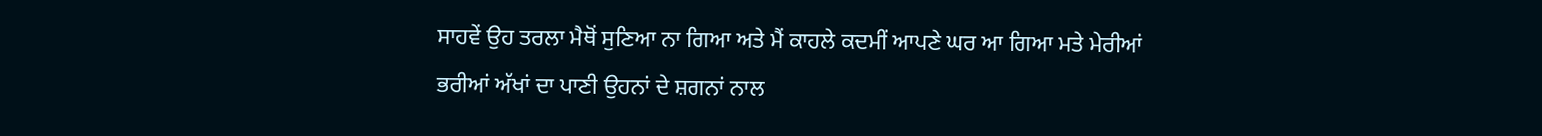ਸਾਹਵੇਂ ਉਹ ਤਰਲਾ ਮੈਥੋਂ ਸੁਣਿਆ ਨਾ ਗਿਆ ਅਤੇ ਮੈਂ ਕਾਹਲੇ ਕਦਮੀਂ ਆਪਣੇ ਘਰ ਆ ਗਿਆ ਮਤੇ ਮੇਰੀਆਂ ਭਰੀਆਂ ਅੱਖਾਂ ਦਾ ਪਾਣੀ ਉਹਨਾਂ ਦੇ ਸ਼ਗਨਾਂ ਨਾਲ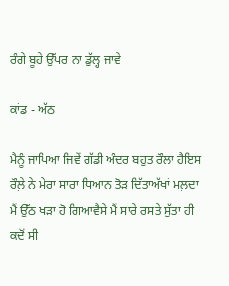ਰੰਗੇ ਬੂਹੇ ਉੱਪਰ ਨਾ ਡੁੱਲ੍ਹ ਜਾਵੇ

ਕਾਂਡ - ਅੱਠ

ਮੈਨੂੰ ਜਾਪਿਆ ਜਿਵੇਂ ਗੱਡੀ ਅੰਦਰ ਬਹੁਤ ਰੌਲਾ ਹੈਇਸ ਰੌਲ਼ੇ ਨੇ ਮੇਰਾ ਸਾਰਾ ਧਿਆਨ ਤੋੜ ਦਿੱਤਾਅੱਖਾਂ ਮਲ਼ਦਾ ਮੈਂ ਉੱਠ ਖੜਾ ਹੋ ਗਿਆਵੈਸੇ ਮੈਂ ਸਾਰੇ ਰਸਤੇ ਸੁੱਤਾ ਹੀ ਕਦੋਂ ਸੀ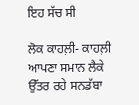ਇਹ ਸੱਚ ਸੀ

ਲੋਕ ਕਾਹਲ਼ੀ- ਕਾਹਲ਼ੀ ਆਪਣਾ ਸਮਾਨ ਲੈਕੇ ਉੱਤਰ ਰਹੇ ਸਨਡੱਬਾ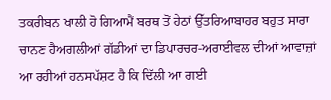ਤਕਰੀਬਨ ਖਾਲੀ ਹੋ ਗਿਆਮੈਂ ਬਰਥ ਤੋਂ ਹੇਠਾਂ ਉੱਤਰਿਆਬਾਹਰ ਬਹੁਤ ਸਾਰਾ ਚਾਨਣ ਹੈਅਗਲੀਆਂ ਗੱਡੀਆਂ ਦਾ ਡਿਪਾਰਚਰ-ਅਰਾਈਵਲ ਦੀਆਂ ਆਵਾਜ਼ਾਂ ਆ ਰਹੀਆਂ ਹਨਸਪੱਸ਼ਟ ਹੈ ਕਿ ਦਿੱਲੀ ਆ ਗਈ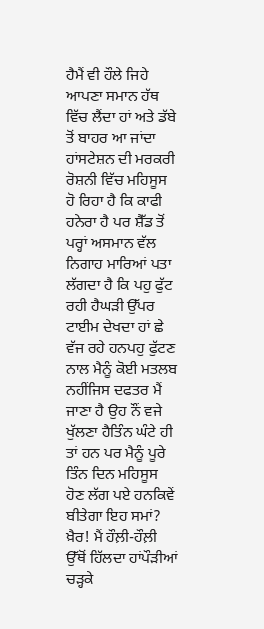ਹੈਮੈਂ ਵੀ ਹੌਲੇ ਜਿਹੇ ਆਪਣਾ ਸਮਾਨ ਹੱਥ ਵਿੱਚ ਲੈਂਦਾ ਹਾਂ ਅਤੇ ਡੱਬੇ ਤੋਂ ਬਾਹਰ ਆ ਜਾਂਦਾ ਹਾਂਸਟੇਸ਼ਨ ਦੀ ਮਰਕਰੀ ਰੋਸ਼ਨੀ ਵਿੱਚ ਮਹਿਸੂਸ ਹੋ ਰਿਹਾ ਹੈ ਕਿ ਕਾਫੀ ਹਨੇਰਾ ਹੈ ਪਰ ਸ਼ੈੱਡ ਤੋਂ ਪਰ੍ਹਾਂ ਅਸਮਾਨ ਵੱਲ ਨਿਗਾਹ ਮਾਰਿਆਂ ਪਤਾ ਲੱਗਦਾ ਹੈ ਕਿ ਪਹੁ ਫੁੱਟ ਰਹੀ ਹੈਘੜੀ ਉੱਪਰ ਟਾਈਮ ਦੇਖਦਾ ਹਾਂ ਛੇ ਵੱਜ ਰਹੇ ਹਨਪਹੁ ਫੁੱਟਣ ਨਾਲ ਮੈਨੂੰ ਕੋਈ ਮਤਲਬ ਨਹੀਂਜਿਸ ਦਫਤਰ ਮੈਂ ਜਾਣਾ ਹੈ ਉਹ ਨੌਂ ਵਜੇ ਖੁੱਲਣਾ ਹੈਤਿੰਨ ਘੰਟੇ ਹੀ ਤਾਂ ਹਨ ਪਰ ਮੈਨੂੰ ਪੂਰੇ ਤਿੰਨ ਦਿਨ ਮਹਿਸੂਸ ਹੋਣ ਲੱਗ ਪਏ ਹਨਕਿਵੇਂ ਬੀਤੇਗਾ ਇਹ ਸਮਾਂ? ਖ਼ੈਰ! ਮੈਂ ਹੌਲ਼ੀ-ਹੌਲ਼ੀ ਉੱਥੋਂ ਹਿੱਲਦਾ ਹਾਂਪੌੜੀਆਂ ਚੜ੍ਹਕੇ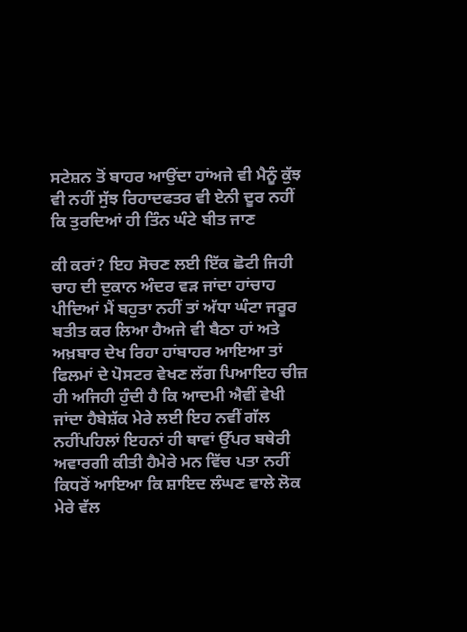ਸਟੇਸ਼ਨ ਤੋਂ ਬਾਹਰ ਆਉਂਦਾ ਹਾਂਅਜੇ ਵੀ ਮੈਨੂੰ ਕੁੱਝ ਵੀ ਨਹੀਂ ਸੁੱਝ ਰਿਹਾਦਫਤਰ ਵੀ ਏਨੀ ਦੂਰ ਨਹੀਂ ਕਿ ਤੁਰਦਿਆਂ ਹੀ ਤਿੰਨ ਘੰਟੇ ਬੀਤ ਜਾਣ

ਕੀ ਕਰਾਂ? ਇਹ ਸੋਚਣ ਲਈ ਇੱਕ ਛੋਟੀ ਜਿਹੀ ਚਾਹ ਦੀ ਦੁਕਾਨ ਅੰਦਰ ਵੜ ਜਾਂਦਾ ਹਾਂਚਾਹ ਪੀਦਿਆਂ ਮੈਂ ਬਹੁਤਾ ਨਹੀਂ ਤਾਂ ਅੱਧਾ ਘੰਟਾ ਜਰੂਰ ਬਤੀਤ ਕਰ ਲਿਆ ਹੈਅਜੇ ਵੀ ਬੈਠਾ ਹਾਂ ਅਤੇ ਅਖ਼ਬਾਰ ਦੇਖ ਰਿਹਾ ਹਾਂਬਾਹਰ ਆਇਆ ਤਾਂ ਫਿਲਮਾਂ ਦੇ ਪੋਸਟਰ ਵੇਖਣ ਲੱਗ ਪਿਆਇਹ ਚੀਜ਼ ਹੀ ਅਜਿਹੀ ਹੁੰਦੀ ਹੈ ਕਿ ਆਦਮੀ ਐਵੀਂ ਵੇਖੀ ਜਾਂਦਾ ਹੈਬੇਸ਼ੱਕ ਮੇਰੇ ਲਈ ਇਹ ਨਵੀਂ ਗੱਲ ਨਹੀਂਪਹਿਲਾਂ ਇਹਨਾਂ ਹੀ ਥਾਵਾਂ ਉੱਪਰ ਬਥੇਰੀ ਅਵਾਰਗੀ ਕੀਤੀ ਹੈਮੇਰੇ ਮਨ ਵਿੱਚ ਪਤਾ ਨਹੀਂ ਕਿਧਰੋਂ ਆਇਆ ਕਿ ਸ਼ਾਇਦ ਲੰਘਣ ਵਾਲੇ ਲੋਕ ਮੇਰੇ ਵੱਲ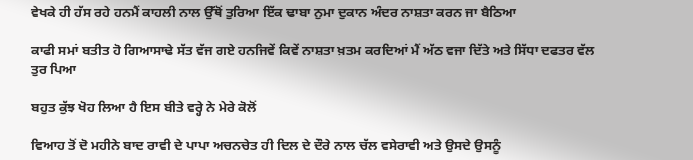ਵੇਖਕੇ ਹੀ ਹੱਸ ਰਹੇ ਹਨਮੈਂ ਕਾਹਲੀ ਨਾਲ ਉੱਥੋਂ ਤੁਰਿਆ ਇੱਕ ਢਾਬਾ ਨੁਮਾ ਦੁਕਾਨ ਅੰਦਰ ਨਾਸ਼ਤਾ ਕਰਨ ਜਾ ਬੈਠਿਆ

ਕਾਫੀ ਸਮਾਂ ਬਤੀਤ ਹੋ ਗਿਆਸਾਢੇ ਸੱਤ ਵੱਜ ਗਏ ਹਨਜਿਵੇਂ ਕਿਵੇਂ ਨਾਸ਼ਤਾ ਖ਼ਤਮ ਕਰਦਿਆਂ ਮੈਂ ਅੱਠ ਵਜਾ ਦਿੱਤੇ ਅਤੇ ਸਿੱਧਾ ਦਫਤਰ ਵੱਲ ਤੁਰ ਪਿਆ

ਬਹੁਤ ਕੁੱਝ ਖੋਹ ਲਿਆ ਹੈ ਇਸ ਬੀਤੇ ਵਰ੍ਹੇ ਨੇ ਮੇਰੇ ਕੋਲੋਂ

ਵਿਆਹ ਤੋਂ ਦੋ ਮਹੀਨੇ ਬਾਦ ਰਾਵੀ ਦੇ ਪਾਪਾ ਅਚਨਚੇਤ ਹੀ ਦਿਲ ਦੇ ਦੌਰੇ ਨਾਲ ਚੱਲ ਵਸੇਰਾਵੀ ਅਤੇ ਉਸਦੇ ਉਸਨੂੰ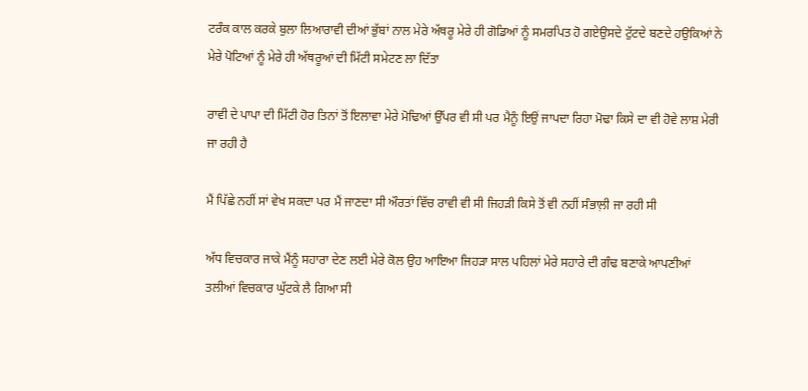ਟਰੰਕ ਕਾਲ ਕਰਕੇ ਬੁਲਾ ਲਿਆਰਾਵੀ ਦੀਆਂ ਭੁੱਬਾਂ ਨਾਲ ਮੇਰੇ ਅੱਥਰੂ ਮੇਰੇ ਹੀ ਗੋਡਿਆਂ ਨੂੰ ਸਮਰਪਿਤ ਹੋ ਗਏਉਸਦੇ ਟੁੱਟਦੇ ਬਣਦੇ ਹਉਕਿਆਂ ਨੇ ਮੇਰੇ ਪੋਟਿਆਂ ਨੂੰ ਮੇਰੇ ਹੀ ਅੱਥਰੂਆਂ ਦੀ ਮਿੱਟੀ ਸਮੇਟਣ ਲਾ ਦਿੱਤਾ

ਰਾਵੀ ਦੇ ਪਾਪਾ ਦੀ ਮਿੱਟੀ ਹੋਰ ਤਿਨਾਂ ਤੋਂ ਇਲਾਵਾ ਮੇਰੇ ਮੋਢਿਆਂ ਉੱਪਰ ਵੀ ਸੀ ਪਰ ਮੈਨੂੰ ਇਉਂ ਜਾਪਦਾ ਰਿਹਾ ਮੋਢਾ ਕਿਸੇ ਦਾ ਵੀ ਹੋਵੇ ਲਾਸ਼ ਮੇਰੀ ਜਾ ਰਹੀ ਹੈ

ਮੈਂ ਪਿੱਛੇ ਨਹੀਂ ਸਾਂ ਵੇਖ ਸਕਦਾ ਪਰ ਮੈਂ ਜਾਣਦਾ ਸੀ ਔਰਤਾਂ ਵਿੱਚ ਰਾਵੀ ਵੀ ਸੀ ਜਿਹੜੀ ਕਿਸੇ ਤੋਂ ਵੀ ਨਹੀਂ ਸੰਭਾਲ਼ੀ ਜਾ ਰਹੀ ਸੀ

ਅੱਧ ਵਿਚਕਾਰ ਜਾਕੇ ਮੈਂਨੂੰ ਸਹਾਰਾ ਦੇਣ ਲਈ ਮੇਰੇ ਕੋਲ ਉਹ ਆਇਆ ਜਿਹੜਾ ਸਾਲ ਪਹਿਲਾਂ ਮੇਰੇ ਸਹਾਰੇ ਦੀ ਗੰਢ ਬਣਾਕੇ ਆਪਣੀਆਂ ਤਲੀਆਂ ਵਿਚਕਾਰ ਘੁੱਟਕੇ ਲੈ ਗਿਆ ਸੀ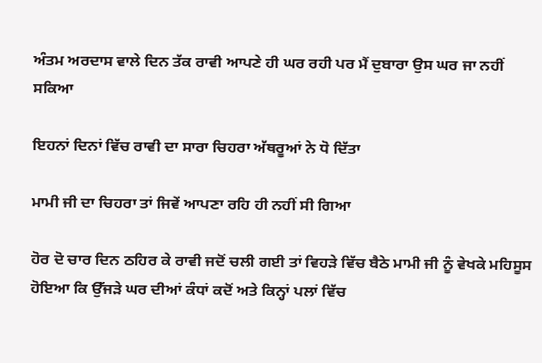ਅੰਤਮ ਅਰਦਾਸ ਵਾਲੇ ਦਿਨ ਤੱਕ ਰਾਵੀ ਆਪਣੇ ਹੀ ਘਰ ਰਹੀ ਪਰ ਮੈਂ ਦੁਬਾਰਾ ਉਸ ਘਰ ਜਾ ਨਹੀਂ ਸਕਿਆ

ਇਹਨਾਂ ਦਿਨਾਂ ਵਿੱਚ ਰਾਵੀ ਦਾ ਸਾਰਾ ਚਿਹਰਾ ਅੱਥਰੂਆਂ ਨੇ ਧੋ ਦਿੱਤਾ

ਮਾਮੀ ਜੀ ਦਾ ਚਿਹਰਾ ਤਾਂ ਜਿਵੇਂ ਆਪਣਾ ਰਹਿ ਹੀ ਨਹੀਂ ਸੀ ਗਿਆ

ਹੋਰ ਦੋ ਚਾਰ ਦਿਨ ਠਹਿਰ ਕੇ ਰਾਵੀ ਜਦੋਂ ਚਲੀ ਗਈ ਤਾਂ ਵਿਹੜੇ ਵਿੱਚ ਬੈਠੇ ਮਾਮੀ ਜੀ ਨੂੰ ਵੇਖਕੇ ਮਹਿਸੂਸ ਹੋਇਆ ਕਿ ਉੱਜੜੇ ਘਰ ਦੀਆਂ ਕੰਧਾਂ ਕਦੋਂ ਅਤੇ ਕਿਨ੍ਹਾਂ ਪਲਾਂ ਵਿੱਚ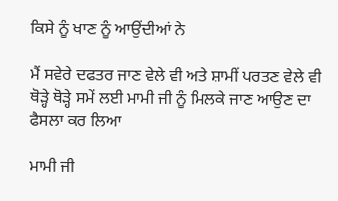ਕਿਸੇ ਨੂੰ ਖਾਣ ਨੂੰ ਆਉਂਦੀਆਂ ਨੇ

ਮੈਂ ਸਵੇਰੇ ਦਫਤਰ ਜਾਣ ਵੇਲੇ ਵੀ ਅਤੇ ਸ਼ਾਮੀਂ ਪਰਤਣ ਵੇਲੇ ਵੀ ਥੋੜ੍ਹੇ ਥੋੜ੍ਹੇ ਸਮੇਂ ਲਈ ਮਾਮੀ ਜੀ ਨੂੰ ਮਿਲਕੇ ਜਾਣ ਆਉਣ ਦਾ ਫੈਸਲਾ ਕਰ ਲਿਆ

ਮਾਮੀ ਜੀ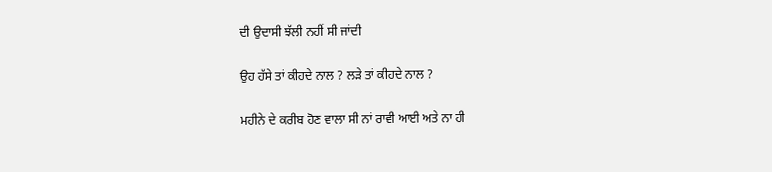ਦੀ ਉਦਾਸੀ ਝੱਲੀ ਨਹੀਂ ਸੀ ਜਾਂਦੀ

ਉਹ ਹੱਸੇ ਤਾਂ ਕੀਹਦੇ ਨਾਲ ? ਲੜੇ ਤਾਂ ਕੀਹਦੇ ਨਾਲ ?

ਮਹੀਨੇ ਦੇ ਕਰੀਬ ਹੋਣ ਵਾਲਾ ਸੀ ਨਾਂ ਰਾਵੀ ਆਈ ਅਤੇ ਨਾ ਹੀ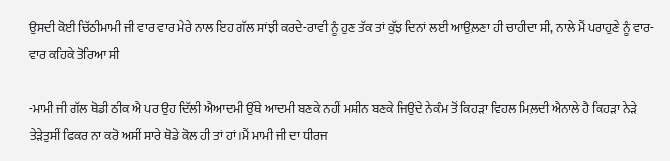ਉਸਦੀ ਕੋਈ ਚਿੱਠੀਮਾਮੀ ਜੀ ਵਾਰ ਵਾਰ ਮੇਰੇ ਨਾਲ ਇਹ ਗੱਲ ਸਾਂਝੀ ਕਰਦੇ-ਰਾਵੀ ਨੂੰ ਹੁਣ ਤੱਕ ਤਾਂ ਕੁੱਝ ਦਿਨਾਂ ਲਈ ਆਉਲ਼ਣਾ ਹੀ ਚਾਹੀਦਾ ਸੀ, ਨਾਲੇ ਮੈਂ ਪਰਾਹੁਣੇ ਨੂੰ ਵਾਰ-ਵਾਰ ਕਹਿਕੇ ਤੋਰਿਆ ਸੀ

-ਮਾਮੀ ਜੀ ਗੱਲ ਥੋਡੀ ਠੀਕ ਐ ਪਰ ਉਹ ਦਿੱਲੀ ਐਆਦਮੀ ਉੱਥੇ ਆਦਮੀ ਬਣਕੇ ਨਹੀਂ ਮਸ਼ੀਨ ਬਣਕੇ ਜਿਉਂਦੇ ਨੇਕੰਮ ਤੋਂ ਕਿਹੜਾ ਵਿਹਲ ਮਿਲ਼ਦੀ ਐਨਾਲੇ ਹੈ ਕਿਹੜਾ ਨੇੜੇ ਤੇੜੇਤੁਸੀਂ ਫਿਕਰ ਨਾ ਕਰੋ ਅਸੀਂ ਸਾਰੇ ਥੋਡੇ ਕੋਲ ਹੀ ਤਾਂ ਹਾਂ।ਮੈਂ ਮਾਮੀ ਜੀ ਦਾ ਧੀਰਜ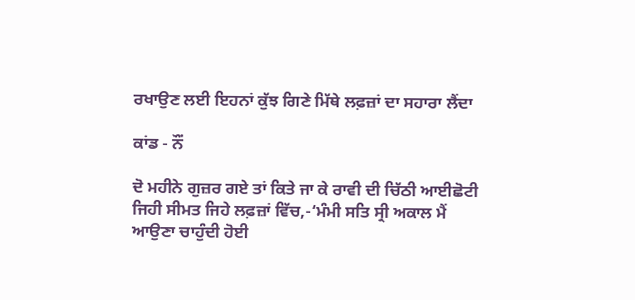ਰਖਾਉਣ ਲਈ ਇਹਨਾਂ ਕੁੱਝ ਗਿਣੇ ਮਿੱਥੇ ਲਫ਼ਜ਼ਾਂ ਦਾ ਸਹਾਰਾ ਲੈਂਦਾ

ਕਾਂਡ - ਨੌਂ

ਦੋ ਮਹੀਨੇ ਗੁਜ਼ਰ ਗਏ ਤਾਂ ਕਿਤੇ ਜਾ ਕੇ ਰਾਵੀ ਦੀ ਚਿੱਠੀ ਆਈਛੋਟੀ ਜਿਹੀ ਸੀਮਤ ਜਿਹੇ ਲਫ਼ਜ਼ਾਂ ਵਿੱਚ,-‘ਮੰਮੀ ਸਤਿ ਸ੍ਰੀ ਅਕਾਲ ਮੈਂ ਆਉਣਾ ਚਾਹੁੰਦੀ ਹੋਈ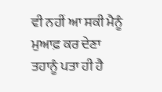ਵੀ ਨਹੀਂ ਆ ਸਕੀ ਮੈਨੂੰ ਮੁਆਫ਼ ਕਰ ਦੇਣਾ ਤਹਾਨੂੰ ਪਤਾ ਹੀ ਹੈ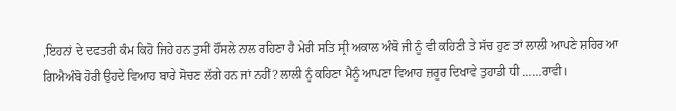,ਇਹਨਾਂ ਦੇ ਦਫਤਰੀ ਕੰਮ ਕਿਹੋ ਜਿਹੇ ਹਨ ਤੁਸੀਂ ਹੌਂਸਲੇ ਨਾਲ ਰਹਿਣਾ ਹੈ ਮੇਰੀ ਸਤਿ ਸ੍ਰੀ ਅਕਾਲ ਅੰਬੋ ਜੀ ਨੂੰ ਵੀ ਕਹਿਣੀ ਤੇ ਸੱਚ ਹੁਣ ਤਾਂ ਲਾਲੀ ਆਪਣੇ ਸ਼ਹਿਰ ਆ ਗਿਐਅੰਬੋ ਹੋਰੀ ਉਹਦੇ ਵਿਆਹ ਬਾਰੇ ਸੋਚਣ ਲੱਗੇ ਹਨ ਜਾਂ ਨਹੀਂ? ਲਾਲੀ ਨੂੰ ਕਹਿਣਾ ਮੈਨੂੰ ਆਪਣਾ ਵਿਆਹ ਜ਼ਰੂਰ ਦਿਖਾਵੇ ਤੁਹਾਡੀ ਧੀ ……ਰਾਵੀ।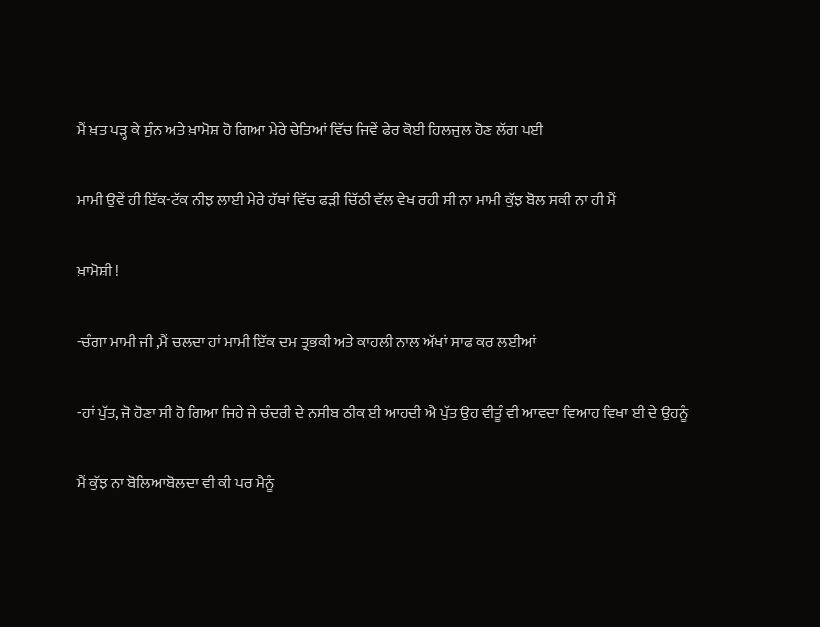ਮੈਂ ਖ਼ਤ ਪੜ੍ਹ ਕੇ ਸੁੰਨ ਅਤੇ ਖ਼ਾਮੋਸ਼ ਹੋ ਗਿਆ ਮੇਰੇ ਚੇਤਿਆਂ ਵਿੱਚ ਜਿਵੇਂ ਫੇਰ ਕੋਈ ਹਿਲਜੁਲ ਹੋਣ ਲੱਗ ਪਈ

ਮਾਮੀ ਉਵੇਂ ਹੀ ਇੱਕ-ਟੱਕ ਨੀਝ ਲਾਈ ਮੇਰੇ ਹੱਥਾਂ ਵਿੱਚ ਫੜੀ ਚਿੱਠੀ ਵੱਲ ਵੇਖ ਰਹੀ ਸੀ ਨਾ ਮਾਮੀ ਕੁੱਝ ਬੋਲ ਸਕੀ ਨਾ ਹੀ ਮੈਂ

ਖ਼ਾਮੋਸ਼ੀ !

-ਚੰਗਾ ਮਾਮੀ ਜੀ ,ਮੈਂ ਚਲਦਾ ਹਾਂ ਮਾਮੀ ਇੱਕ ਦਮ ਤ੍ਰਭਕੀ ਅਤੇ ਕਾਹਲੀ ਨਾਲ ਅੱਖਾਂ ਸਾਫ ਕਰ ਲਈਆਂ

-ਹਾਂ ਪੁੱਤ, ਜੋ ਹੋਣਾ ਸੀ ਹੋ ਗਿਆ ਜਿਹੇ ਜੇ ਚੰਦਰੀ ਦੇ ਨਸੀਬ ਠੀਕ ਈ ਆਹਦੀ ਐ ਪੁੱਤ ਉਹ ਵੀਤੂੰ ਵੀ ਆਵਦਾ ਵਿਆਹ ਵਿਖਾ ਈ ਦੇ ਉਹਨੂੰ

ਮੈਂ ਕੁੱਝ ਨਾ ਬੋਲਿਆਬੋਲਦਾ ਵੀ ਕੀ ਪਰ ਮੈਨੂੰ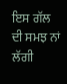ਇਸ ਗੱਲ ਦੀ ਸਮਝ ਨਾਂ ਲੱਗੀ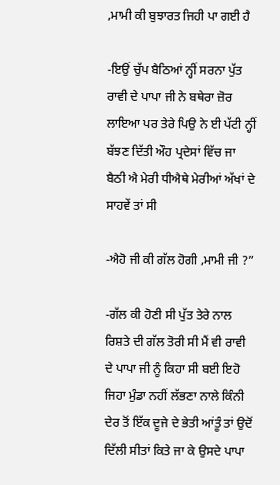,ਮਾਮੀ ਕੀ ਬੁਝਾਰਤ ਜਿਹੀ ਪਾ ਗਈ ਹੈ

-ਇਉਂ ਚੁੱਪ ਬੈਠਿਆਂ ਨ੍ਹੀਂ ਸਰਨਾ ਪੁੱਤ ਰਾਵੀ ਦੇ ਪਾਪਾ ਜੀ ਨੇ ਬਥੇਰਾ ਜ਼ੋਰ ਲਾਇਆ ਪਰ ਤੇਰੇ ਪਿਉ ਨੇ ਈ ਪੱਟੀ ਨ੍ਹੀਂ ਬੱਝਣ ਦਿੱਤੀ ਔਹ ਪ੍ਰਦੇਸਾਂ ਵਿੱਚ ਜਾ ਬੈਠੀ ਐ ਮੇਰੀ ਧੀਐਥੇ ਮੇਰੀਆਂ ਅੱਖਾਂ ਦੇ ਸਾਹਵੇਂ ਤਾਂ ਸੀ

-ਐਹੋ ਜੀ ਕੀ ਗੱਲ ਹੋਗੀ ,ਮਾਮੀ ਜੀ ?”

-ਗੱਲ ਕੀ ਹੋਣੀ ਸੀ ਪੁੱਤ ਤੇਰੇ ਨਾਲ ਰਿਸ਼ਤੇ ਦੀ ਗੱਲ ਤੋਰੀ ਸੀ ਮੈਂ ਵੀ ਰਾਵੀ ਦੇ ਪਾਪਾ ਜੀ ਨੂੰ ਕਿਹਾ ਸੀ ਬਈ ਇਹੋ ਜਿਹਾ ਮੁੰਡਾ ਨਹੀਂ ਲੱਭਣਾ ਨਾਲੇ ਕਿੰਨੀ ਦੇਰ ਤੋਂ ਇੱਕ ਦੂਜੇ ਦੇ ਭੇਤੀ ਆਂਤੂੰ ਤਾਂ ਉਦੋਂ ਦਿੱਲੀ ਸੀਤਾਂ ਕਿਤੇ ਜਾ ਕੇ ਉਸਦੇ ਪਾਪਾ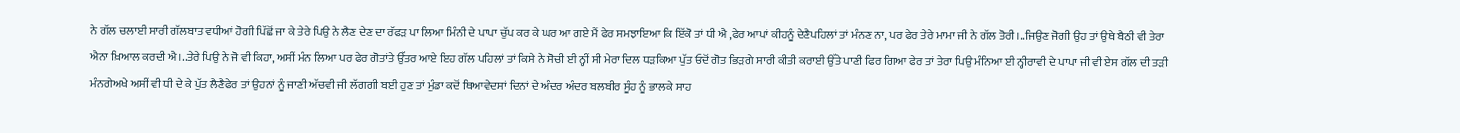ਨੇ ਗੱਲ ਚਲਾਈ ਸਾਰੀ ਗੱਲਬਾਤ ਵਧੀਆਂ ਹੋਗੀ ਪਿੱਛੋਂ ਜਾ ਕੇ ਤੇਰੇ ਪਿਉ ਨੇ ਲੈਣ ਦੇਣ ਦਾ ਰੱਫੜ ਪਾ ਲਿਆ ਮਿੰਨੀ ਦੇ ਪਾਪਾ ਚੁੱਪ ਕਰ ਕੇ ਘਰ ਆ ਗਏ ਮੈਂ ਫੇਰ ਸਮਝਾਇਆ ਕਿ ਇੱਕੋ ਤਾਂ ਧੀ ਐ ,ਫੇਰ ਆਪਾਂ ਕੀਹਨੂੰ ਦੇਣੈਪਹਿਲਾਂ ਤਾਂ ਮੰਨਣ ਨਾ, ਪਰ ਫੇਰ ਤੇਰੇ ਮਾਮਾ ਜੀ ਨੇ ਗੱਲ ਤੋਰੀ।..ਜਿਉਣ ਜੋਗੀ ਉਹ ਤਾਂ ਉਥੇ ਬੈਠੀ ਵੀ ਤੇਰਾ ਐਨਾ ਖ਼ਿਆਲ ਕਰਦੀ ਐ।..ਤੇਰੇ ਪਿਉ ਨੇ ਜੋ ਵੀ ਕਿਹਾ, ਅਸੀਂ ਮੰਨ ਲਿਆ ਪਰ ਫੇਰ ਗੋਤਾਂਤੇ ਉੱਤਰ ਆਏ ਇਹ ਗੱਲ ਪਹਿਲਾਂ ਤਾਂ ਕਿਸੇ ਨੇ ਸੋਚੀ ਈ ਨ੍ਹੀਂ ਸੀ ਮੇਰਾ ਦਿਲ ਧੜਕਿਆ ਪੁੱਤ ਓਦੋਂ ਗੋਤ ਭਿੜਗੇ ਸਾਰੀ ਕੀਤੀ ਕਰਾਈ ਉੱਤੇ ਪਾਣੀ ਫਿਰ ਗਿਆ ਫੇਰ ਤਾਂ ਤੇਰਾ ਪਿਉ ਮੰਨਿਆ ਈ ਨ੍ਹੀਰਾਵੀ ਦੇ ਪਾਪਾ ਜੀ ਵੀ ਏਸ ਗੱਲ ਦੀ ਤੜੀ ਮੰਨਗੇਅਖੇ ਅਸੀਂ ਵੀ ਧੀ ਦੇ ਕੇ ਪੁੱਤ ਲੈਣੈਫੇਰ ਤਾਂ ਉਹਨਾਂ ਨੂੰ ਜਾਣੀ ਅੱਚਵੀ ਜੀ ਲੱਗਗੀ ਬਈ ਹੁਣ ਤਾਂ ਮੁੰਡਾ ਕਦੋਂ ਥਿਆਵੇਦਸਾਂ ਦਿਨਾਂ ਦੇ ਅੰਦਰ ਅੰਦਰ ਬਲਬੀਰ ਸੂੰਹ ਨੂੰ ਭਾਲਕੇ ਸਾਹ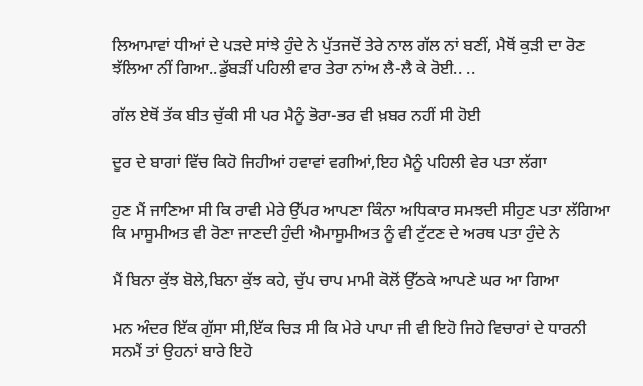ਲਿਆਮਾਵਾਂ ਧੀਆਂ ਦੇ ਪੜਦੇ ਸਾਂਝੇ ਹੁੰਦੇ ਨੇ ਪੁੱਤਜਦੋਂ ਤੇਰੇ ਨਾਲ ਗੱਲ ਨਾਂ ਬਣੀਂ, ਮੈਥੋਂ ਕੁੜੀ ਦਾ ਰੋਣ ਝੱਲਿਆ ਨੀਂ ਗਿਆ..ਡੁੱਬੜੀਂ ਪਹਿਲੀ ਵਾਰ ਤੇਰਾ ਨਾਂਅ ਲੈ-ਲੈ ਕੇ ਰੋਈ.. ..

ਗੱਲ ਏਥੋਂ ਤੱਕ ਬੀਤ ਚੁੱਕੀ ਸੀ ਪਰ ਮੈਨੂੰ ਭੋਰਾ-ਭਰ ਵੀ ਖ਼ਬਰ ਨਹੀਂ ਸੀ ਹੋਈ

ਦੂਰ ਦੇ ਬਾਗਾਂ ਵਿੱਚ ਕਿਹੋ ਜਿਹੀਆਂ ਹਵਾਵਾਂ ਵਗੀਆਂ,ਇਹ ਮੈਨੂੰ ਪਹਿਲੀ ਵੇਰ ਪਤਾ ਲੱਗਾ

ਹੁਣ ਮੈਂ ਜਾਣਿਆ ਸੀ ਕਿ ਰਾਵੀ ਮੇਰੇ ਉੱਪਰ ਆਪਣਾ ਕਿੰਨਾ ਅਧਿਕਾਰ ਸਮਝਦੀ ਸੀਹੁਣ ਪਤਾ ਲੱਗਿਆ ਕਿ ਮਾਸੂਮੀਅਤ ਵੀ ਰੋਣਾ ਜਾਣਦੀ ਹੁੰਦੀ ਐਮਾਸੂਮੀਅਤ ਨੂੰ ਵੀ ਟੁੱਟਣ ਦੇ ਅਰਥ ਪਤਾ ਹੁੰਦੇ ਨੇ

ਮੈਂ ਬਿਨਾ ਕੁੱਝ ਬੋਲੇ,ਬਿਨਾ ਕੁੱਝ ਕਹੇ, ਚੁੱਪ ਚਾਪ ਮਾਮੀ ਕੋਲੋਂ ਉੱਠਕੇ ਆਪਣੇ ਘਰ ਆ ਗਿਆ

ਮਨ ਅੰਦਰ ਇੱਕ ਗੁੱਸਾ ਸੀ,ਇੱਕ ਚਿੜ ਸੀ ਕਿ ਮੇਰੇ ਪਾਪਾ ਜੀ ਵੀ ਇਹੋ ਜਿਹੇ ਵਿਚਾਰਾਂ ਦੇ ਧਾਰਨੀ ਸਨਮੈਂ ਤਾਂ ਉਹਨਾਂ ਬਾਰੇ ਇਹੋ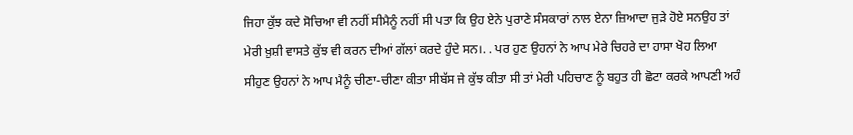ਜਿਹਾ ਕੁੱਝ ਕਦੇ ਸੋਚਿਆ ਵੀ ਨਹੀਂ ਸੀਮੈਨੂੰ ਨਹੀਂ ਸੀ ਪਤਾ ਕਿ ਉਹ ਏਨੇ ਪੁਰਾਣੇ ਸੰਸਕਾਰਾਂ ਨਾਲ ਏਨਾ ਜ਼ਿਆਦਾ ਜੁੜੇ ਹੋਏ ਸਨਉਹ ਤਾਂ ਮੇਰੀ ਖ਼ੁਸ਼ੀ ਵਾਸਤੇ ਕੁੱਝ ਵੀ ਕਰਨ ਦੀਆਂ ਗੱਲਾਂ ਕਰਦੇ ਹੁੰਦੇ ਸਨ।. . ਪਰ ਹੁਣ ਉਹਨਾਂ ਨੇ ਆਪ ਮੇਰੇ ਚਿਹਰੇ ਦਾ ਹਾਸਾ ਖੋਹ ਲਿਆ ਸੀਹੁਣ ਉਹਨਾਂ ਨੇ ਆਪ ਮੈਨੂੰ ਚੀਣਾ-ਚੀਣਾ ਕੀਤਾ ਸੀਬੱਸ ਜੇ ਕੁੱਝ ਕੀਤਾ ਸੀ ਤਾਂ ਮੇਰੀ ਪਹਿਚਾਣ ਨੂੰ ਬਹੁਤ ਹੀ ਛੋਟਾ ਕਰਕੇ ਆਪਣੀ ਅਹੰ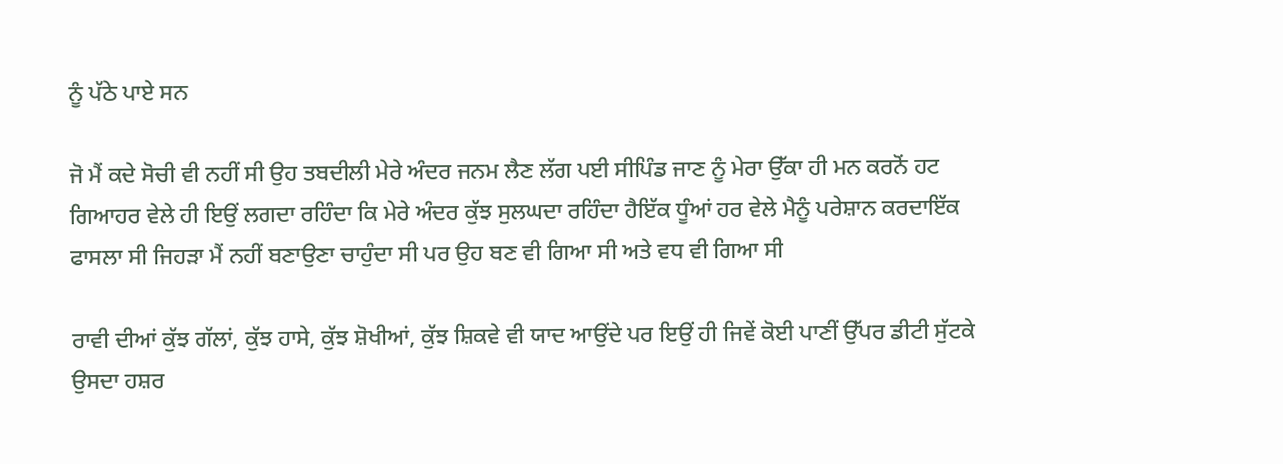ਨੂੰ ਪੱਠੇ ਪਾਏ ਸਨ

ਜੋ ਮੈਂ ਕਦੇ ਸੋਚੀ ਵੀ ਨਹੀਂ ਸੀ ਉਹ ਤਬਦੀਲੀ ਮੇਰੇ ਅੰਦਰ ਜਨਮ ਲੈਣ ਲੱਗ ਪਈ ਸੀਪਿੰਡ ਜਾਣ ਨੂੰ ਮੇਰਾ ਉੱਕਾ ਹੀ ਮਨ ਕਰਨੋਂ ਹਟ ਗਿਆਹਰ ਵੇਲੇ ਹੀ ਇਉਂ ਲਗਦਾ ਰਹਿੰਦਾ ਕਿ ਮੇਰੇ ਅੰਦਰ ਕੁੱਝ ਸੁਲਘਦਾ ਰਹਿੰਦਾ ਹੈਇੱਕ ਧੂੰਆਂ ਹਰ ਵੇਲੇ ਮੈਨੂੰ ਪਰੇਸ਼ਾਨ ਕਰਦਾਇੱਕ ਫਾਸਲਾ ਸੀ ਜਿਹੜਾ ਮੈਂ ਨਹੀਂ ਬਣਾਉਣਾ ਚਾਹੁੰਦਾ ਸੀ ਪਰ ਉਹ ਬਣ ਵੀ ਗਿਆ ਸੀ ਅਤੇ ਵਧ ਵੀ ਗਿਆ ਸੀ

ਰਾਵੀ ਦੀਆਂ ਕੁੱਝ ਗੱਲਾਂ, ਕੁੱਝ ਹਾਸੇ, ਕੁੱਝ ਸ਼ੋਖੀਆਂ, ਕੁੱਝ ਸ਼ਿਕਵੇ ਵੀ ਯਾਦ ਆਉਂਦੇ ਪਰ ਇਉਂ ਹੀ ਜਿਵੇਂ ਕੋਈ ਪਾਣੀਂ ਉੱਪਰ ਡੀਟੀ ਸੁੱਟਕੇ ਉਸਦਾ ਹਸ਼ਰ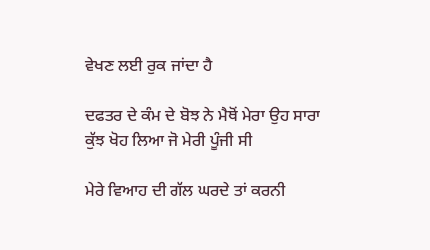ਵੇਖਣ ਲਈ ਰੁਕ ਜਾਂਦਾ ਹੈ

ਦਫਤਰ ਦੇ ਕੰਮ ਦੇ ਬੋਝ ਨੇ ਮੈਥੋਂ ਮੇਰਾ ਉਹ ਸਾਰਾ ਕੁੱਝ ਖੋਹ ਲਿਆ ਜੋ ਮੇਰੀ ਪੂੰਜੀ ਸੀ

ਮੇਰੇ ਵਿਆਹ ਦੀ ਗੱਲ ਘਰਦੇ ਤਾਂ ਕਰਨੀ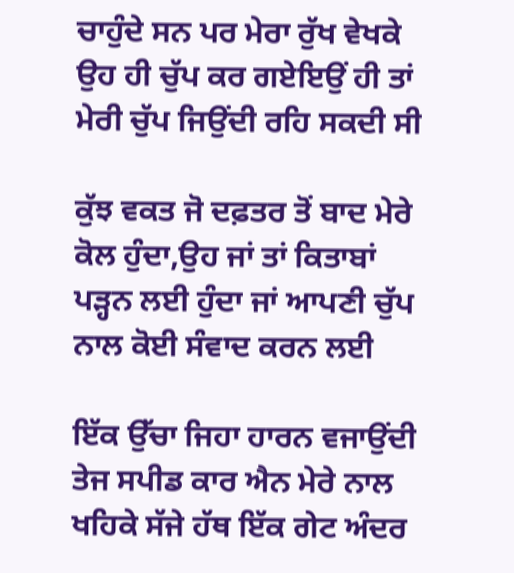ਚਾਹੁੰਦੇ ਸਨ ਪਰ ਮੇਰਾ ਰੁੱਖ ਵੇਖਕੇ ਉਹ ਹੀ ਚੁੱਪ ਕਰ ਗਏਇਉਂ ਹੀ ਤਾਂ ਮੇਰੀ ਚੁੱਪ ਜਿਉਂਦੀ ਰਹਿ ਸਕਦੀ ਸੀ

ਕੁੱਝ ਵਕਤ ਜੋ ਦਫ਼ਤਰ ਤੋਂ ਬਾਦ ਮੇਰੇ ਕੋਲ ਹੁੰਦਾ,ਉਹ ਜਾਂ ਤਾਂ ਕਿਤਾਬਾਂ ਪੜ੍ਹਨ ਲਈ ਹੁੰਦਾ ਜਾਂ ਆਪਣੀ ਚੁੱਪ ਨਾਲ ਕੋਈ ਸੰਵਾਦ ਕਰਨ ਲਈ

ਇੱਕ ਉੱਚਾ ਜਿਹਾ ਹਾਰਨ ਵਜਾਉਂਦੀ ਤੇਜ ਸਪੀਡ ਕਾਰ ਐਨ ਮੇਰੇ ਨਾਲ ਖਹਿਕੇ ਸੱਜੇ ਹੱਥ ਇੱਕ ਗੇਟ ਅੰਦਰ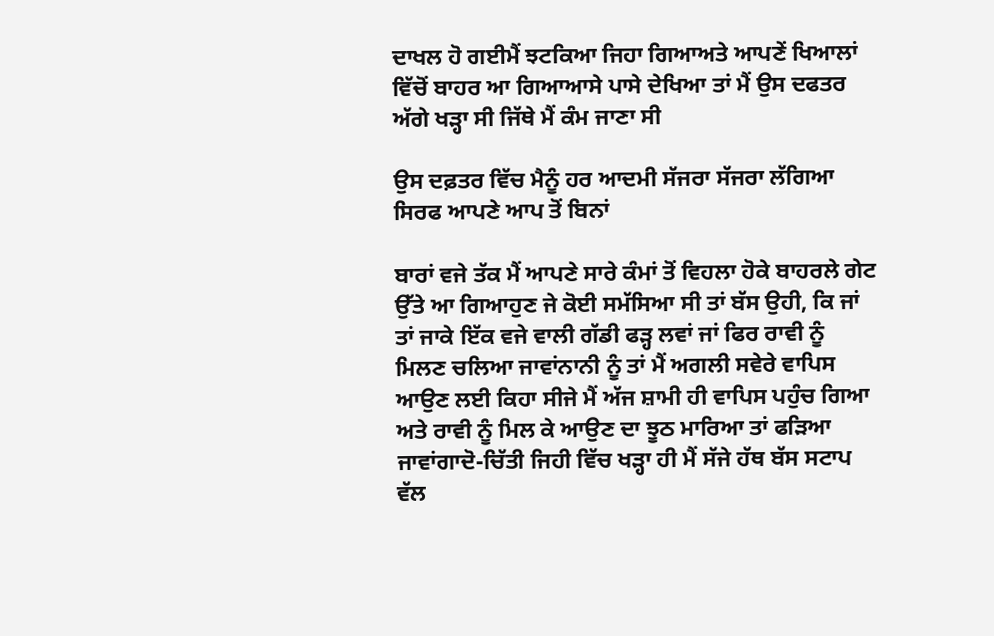ਦਾਖਲ ਹੋ ਗਈਮੈਂ ਝਟਕਿਆ ਜਿਹਾ ਗਿਆਅਤੇ ਆਪਣੇਂ ਖਿਆਲਾਂ ਵਿੱਚੋਂ ਬਾਹਰ ਆ ਗਿਆਆਸੇ ਪਾਸੇ ਦੇਖਿਆ ਤਾਂ ਮੈਂ ਉਸ ਦਫਤਰ ਅੱਗੇ ਖੜ੍ਹਾ ਸੀ ਜਿੱਥੇ ਮੈਂ ਕੰਮ ਜਾਣਾ ਸੀ

ਉਸ ਦਫ਼ਤਰ ਵਿੱਚ ਮੈਨੂੰ ਹਰ ਆਦਮੀ ਸੱਜਰਾ ਸੱਜਰਾ ਲੱਗਿਆ ਸਿਰਫ ਆਪਣੇ ਆਪ ਤੋਂ ਬਿਨਾਂ

ਬਾਰਾਂ ਵਜੇ ਤੱਕ ਮੈਂ ਆਪਣੇ ਸਾਰੇ ਕੰਮਾਂ ਤੋਂ ਵਿਹਲਾ ਹੋਕੇ ਬਾਹਰਲੇ ਗੇਟ ਉੱਤੇ ਆ ਗਿਆਹੁਣ ਜੇ ਕੋਈ ਸਮੱਸਿਆ ਸੀ ਤਾਂ ਬੱਸ ਉਹੀ, ਕਿ ਜਾਂ ਤਾਂ ਜਾਕੇ ਇੱਕ ਵਜੇ ਵਾਲੀ ਗੱਡੀ ਫੜ੍ਹ ਲਵਾਂ ਜਾਂ ਫਿਰ ਰਾਵੀ ਨੂੰ ਮਿਲਣ ਚਲਿਆ ਜਾਵਾਂਨਾਨੀ ਨੂੰ ਤਾਂ ਮੈਂ ਅਗਲੀ ਸਵੇਰੇ ਵਾਪਿਸ ਆਉਣ ਲਈ ਕਿਹਾ ਸੀਜੇ ਮੈਂ ਅੱਜ ਸ਼ਾਮੀ ਹੀ ਵਾਪਿਸ ਪਹੁੰਚ ਗਿਆ ਅਤੇ ਰਾਵੀ ਨੂੰ ਮਿਲ ਕੇ ਆਉਣ ਦਾ ਝੂਠ ਮਾਰਿਆ ਤਾਂ ਫੜਿਆ ਜਾਵਾਂਗਾਦੋ-ਚਿੱਤੀ ਜਿਹੀ ਵਿੱਚ ਖੜ੍ਹਾ ਹੀ ਮੈਂ ਸੱਜੇ ਹੱਥ ਬੱਸ ਸਟਾਪ ਵੱਲ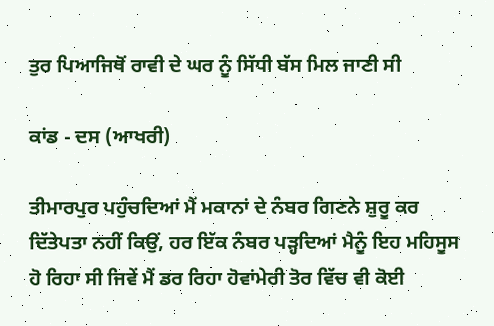ਤੁਰ ਪਿਆਜਿਥੋਂ ਰਾਵੀ ਦੇ ਘਰ ਨੂੰ ਸਿੱਧੀ ਬੱਸ ਮਿਲ ਜਾਣੀ ਸੀ

ਕਾਂਡ - ਦਸ (ਆਖਰੀ)

ਤੀਮਾਰਪੁਰ ਪਹੁੰਚਦਿਆਂ ਮੈਂ ਮਕਾਨਾਂ ਦੇ ਨੰਬਰ ਗਿਣਨੇ ਸ਼ੁਰੂ ਕਰ ਦਿੱਤੇਪਤਾ ਨਹੀਂ ਕਿਉਂ, ਹਰ ਇੱਕ ਨੰਬਰ ਪੜ੍ਹਦਿਆਂ ਮੈਨੂੰ ਇਹ ਮਹਿਸੂਸ ਹੋ ਰਿਹਾ ਸੀ ਜਿਵੇਂ ਮੈਂ ਡਰ ਰਿਹਾ ਹੋਵਾਂਮੇਰੀ ਤੋਰ ਵਿੱਚ ਵੀ ਕੋਈ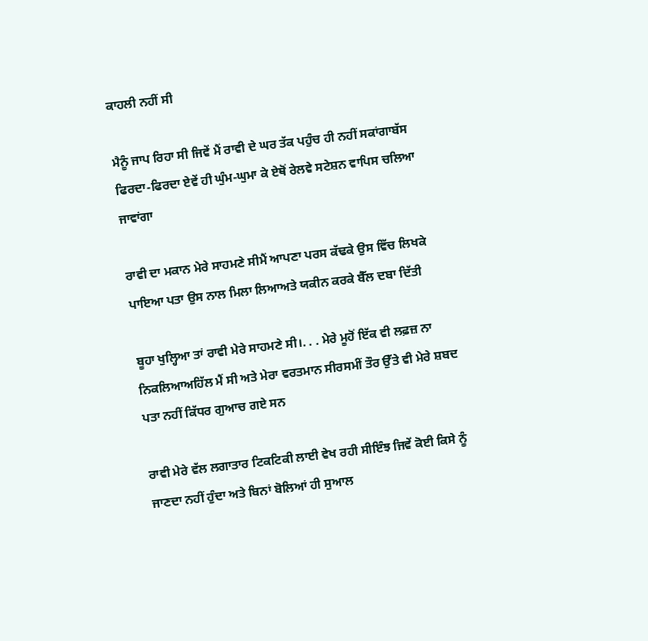ਕਾਹਲੀ ਨਹੀਂ ਸੀ

ਮੈਨੂੰ ਜਾਪ ਰਿਹਾ ਸੀ ਜਿਵੇਂ ਮੈਂ ਰਾਵੀ ਦੇ ਘਰ ਤੱਕ ਪਹੁੰਚ ਹੀ ਨਹੀਂ ਸਕਾਂਗਾਬੱਸ ਫਿਰਦਾ-ਫਿਰਦਾ ਏਵੇਂ ਹੀ ਘੁੰਮ-ਘੁਮਾ ਕੇ ਏਥੋਂ ਰੇਲਵੇ ਸਟੇਸ਼ਨ ਵਾਪਿਸ ਚਲਿਆ ਜਾਵਾਂਗਾ

ਰਾਵੀ ਦਾ ਮਕਾਨ ਮੇਰੇ ਸਾਹਮਣੇ ਸੀਮੈਂ ਆਪਣਾ ਪਰਸ ਕੱਢਕੇ ਉਸ ਵਿੱਚ ਲਿਖਕੇ ਪਾਇਆ ਪਤਾ ਉਸ ਨਾਲ ਮਿਲਾ ਲਿਆਅਤੇ ਯਕੀਨ ਕਰਕੇ ਬੈੱਲ ਦਬਾ ਦਿੱਤੀ

ਬੂਹਾ ਖੁਲ੍ਹਿਆ ਤਾਂ ਰਾਵੀ ਮੇਰੇ ਸਾਹਮਣੇ ਸੀ।. . . ਮੇਰੇ ਮੂਹੋਂ ਇੱਕ ਵੀ ਲਫ਼ਜ਼ ਨਾ ਨਿਕਲਿਆਅਹਿੱਲ ਮੈਂ ਸੀ ਅਤੇ ਮੇਰਾ ਵਰਤਮਾਨ ਸੀਰਸਮੀਂ ਤੌਰ ਉੱਤੇ ਵੀ ਮੇਰੇ ਸ਼ਬਦ ਪਤਾ ਨਹੀਂ ਕਿੱਧਰ ਗੁਆਚ ਗਏ ਸਨ

ਰਾਵੀ ਮੇਰੇ ਵੱਲ ਲਗਾਤਾਰ ਟਿਕਟਿਕੀ ਲਾਈ ਵੇਖ ਰਹੀ ਸੀਇੰਝ ਜਿਵੇਂ ਕੋਈ ਕਿਸੇ ਨੂੰ ਜਾਣਦਾ ਨਹੀਂ ਹੁੰਦਾ ਅਤੇ ਬਿਨਾਂ ਬੋਲਿਆਂ ਹੀ ਸੁਆਲ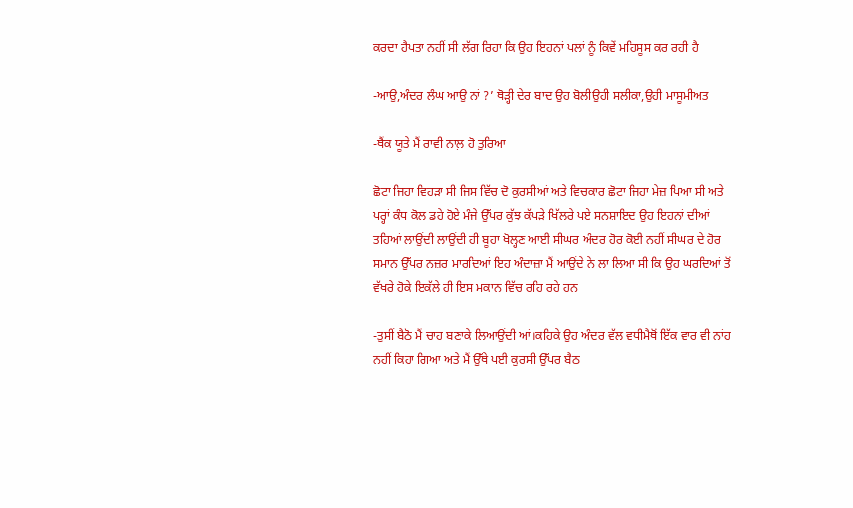ਕਰਦਾ ਹੈਪਤਾ ਨਹੀਂ ਸੀ ਲੱਗ ਰਿਹਾ ਕਿ ਉਹ ਇਹਨਾਂ ਪਲਾਂ ਨੂੰ ਕਿਵੇਂ ਮਹਿਸੂਸ ਕਰ ਰਹੀ ਹੈ

-ਆਉ,ਅੰਦਰ ਲੰਘ ਆਉ ਨਾਂ ?’ ਥੋੜ੍ਹੀ ਦੇਰ ਬਾਦ ਉਹ ਬੋਲੀਉਹੀ ਸਲੀਕਾ,ਉਹੀ ਮਾਸੂਮੀਅਤ

-ਥੈਂਕ ਯੂਤੇ ਮੈਂ ਰਾਵੀ ਨਾਲ਼ ਹੋ ਤੁਰਿਆ

ਛੋਟਾ ਜਿਹਾ ਵਿਹੜਾ ਸੀ ਜਿਸ ਵਿੱਚ ਦੋ ਕੁਰਸੀਆਂ ਅਤੇ ਵਿਚਕਾਰ ਛੋਟਾ ਜਿਹਾ ਮੇਜ਼ ਪਿਆ ਸੀ ਅਤੇ ਪਰ੍ਹਾਂ ਕੰਧ ਕੋਲ ਡਹੇ ਹੋਏ ਮੰਜੇ ਉੱਪਰ ਕੁੱਝ ਕੱਪੜੇ ਖਿੱਲਰੇ ਪਏ ਸਨਸ਼ਾਇਦ ਉਹ ਇਹਨਾਂ ਦੀਆਂ ਤਹਿਆਂ ਲਾਉਂਦੀ ਲਾਉਂਦੀ ਹੀ ਬੂਹਾ ਖੋਲ੍ਹਣ ਆਈ ਸੀਘਰ ਅੰਦਰ ਹੋਰ ਕੋਈ ਨਹੀਂ ਸੀਘਰ ਦੇ ਹੋਰ ਸਮਾਨ ਉੱਪਰ ਨਜ਼ਰ ਮਾਰਦਿਆਂ ਇਹ ਅੰਦਾਜ਼ਾ ਮੈਂ ਆਉਂਦੇ ਨੇ ਲਾ ਲਿਆ ਸੀ ਕਿ ਉਹ ਘਰਦਿਆਂ ਤੋਂ ਵੱਖਰੇ ਹੋਕੇ ਇਕੱਲੇ ਹੀ ਇਸ ਮਕਾਨ ਵਿੱਚ ਰਹਿ ਰਹੇ ਹਨ

-ਤੁਸੀਂ ਬੈਠੋ ਮੈਂ ਚਾਹ ਬਣਾਕੇ ਲਿਆਉਂਦੀ ਆਂ।ਕਹਿਕੇ ਉਹ ਅੰਦਰ ਵੱਲ ਵਧੀਮੈਥੋਂ ਇੱਕ ਵਾਰ ਵੀ ਨਾਂਹ ਨਹੀਂ ਕਿਹਾ ਗਿਆ ਅਤੇ ਮੈਂ ਉੱਥੇ ਪਈ ਕੁਰਸੀ ਉੱਪਰ ਬੈਠ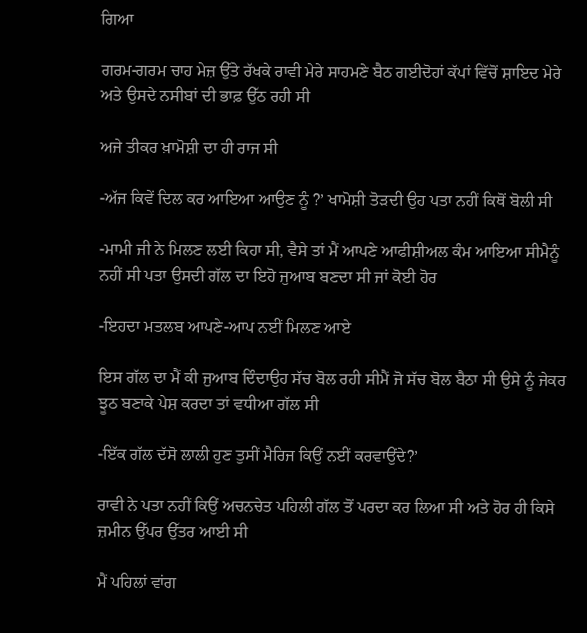ਗਿਆ

ਗਰਮ-ਗਰਮ ਚਾਹ ਮੇਜ਼ ਉੱਤੇ ਰੱਖਕੇ ਰਾਵੀ ਮੇਰੇ ਸਾਹਮਣੇ ਬੈਠ ਗਈਦੋਹਾਂ ਕੱਪਾਂ ਵਿੱਚੋਂ ਸ਼ਾਇਦ ਮੇਰੇ ਅਤੇ ਉਸਦੇ ਨਸੀਬਾਂ ਦੀ ਭਾਫ਼ ਉੱਠ ਰਹੀ ਸੀ

ਅਜੇ ਤੀਕਰ ਖ਼ਾਮੋਸ਼ੀ ਦਾ ਹੀ ਰਾਜ ਸੀ

-ਅੱਜ ਕਿਵੇਂ ਦਿਲ ਕਰ ਆਇਆ ਆਉਣ ਨੂੰ ?’ ਖਾਮੋਸ਼ੀ ਤੋੜਦੀ ਉਹ ਪਤਾ ਨਹੀਂ ਕਿਥੋਂ ਬੋਲੀ ਸੀ

-ਮਾਮੀ ਜੀ ਨੇ ਮਿਲਣ ਲਈ ਕਿਹਾ ਸੀ, ਵੈਸੇ ਤਾਂ ਮੈਂ ਆਪਣੇ ਆਫੀਸ਼ੀਅਲ ਕੰਮ ਆਇਆ ਸੀਮੈਨੂੰ ਨਹੀਂ ਸੀ ਪਤਾ ਉਸਦੀ ਗੱਲ ਦਾ ਇਹੋ ਜੁਆਬ ਬਣਦਾ ਸੀ ਜਾਂ ਕੋਈ ਹੋਰ

-ਇਹਦਾ ਮਤਲਬ ਆਪਣੇ-ਆਪ ਨਈਂ ਮਿਲਣ ਆਏ

ਇਸ ਗੱਲ ਦਾ ਮੈਂ ਕੀ ਜੁਆਬ ਦਿੰਦਾਉਹ ਸੱਚ ਬੋਲ ਰਹੀ ਸੀਮੈਂ ਜੋ ਸੱਚ ਬੋਲ ਬੈਠਾ ਸੀ ਉਸੇ ਨੂੰ ਜੇਕਰ ਝੂਠ ਬਣਾਕੇ ਪੇਸ਼ ਕਰਦਾ ਤਾਂ ਵਧੀਆ ਗੱਲ ਸੀ

-ਇੱਕ ਗੱਲ ਦੱਸੋ ਲਾਲੀ ਹੁਣ ਤੁਸੀਂ ਮੈਰਿਜ ਕਿਉਂ ਨਈਂ ਕਰਵਾਉਂਦੇ?’

ਰਾਵੀ ਨੇ ਪਤਾ ਨਹੀਂ ਕਿਉਂ ਅਚਨਚੇਤ ਪਹਿਲੀ ਗੱਲ ਤੋਂ ਪਰਦਾ ਕਰ ਲਿਆ ਸੀ ਅਤੇ ਹੋਰ ਹੀ ਕਿਸੇ ਜ਼ਮੀਨ ਉੱਪਰ ਉੱਤਰ ਆਈ ਸੀ

ਮੈਂ ਪਹਿਲਾਂ ਵਾਂਗ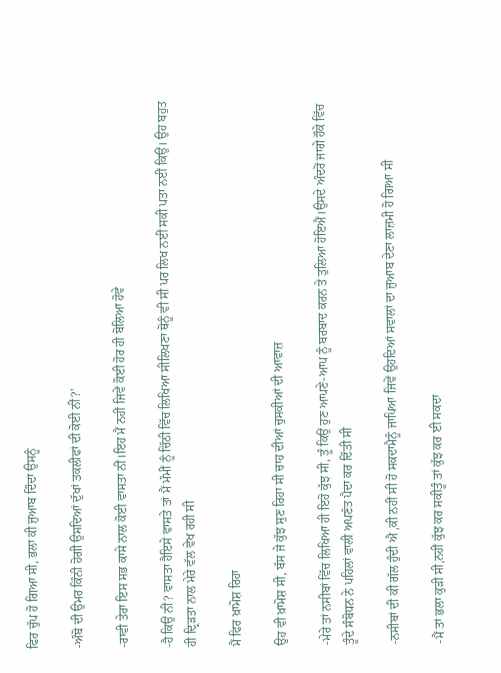ਫਿਰ ਚੁੱਪ ਹੋ ਗਿਆ ਸੀ, ਭਲਾ ਕੀ ਜੁਆਬ ਦਿੰਦਾ ਉਸਨੂੰ

-ਅੰਬੋ ਦੀ ਉਮਰ ਕਿੰਨੀ ਹੋਗੀ ਉਸਦਿਆਂ ਦੁੱਖਾਂ ਤਕਲੀਫਾਂ ਦੀ ਕੋਈ ਨੀਂ?’

-ਰਾਵੀ ਤੇਰਾ ਇਸ ਸਭ ਕਾਸੇ ਨਾਲ ਕੋਈ ਵਾਸਤਾ ਨੀਂ।ਇਹ ਮੈਂ ਨਹੀਂ ਜਿਵੇਂ ਕੋਈ ਹੋਰ ਹੀ ਬੋਲਿਆ ਹੋਵੇ

-ਹੈ ਕਿਉਂ ਨੀਂ? ਵਾਸਤਾ ਹੈਇਸੇ ਵਾਸਤੇ ਤਾਂ ਮੈਂ ਮੰਮੀਂ ਨੂੰ ਚਿੱਠੀ ਵਿੱਚ ਲਿਖਿਆ ਸੀਲਿਖਣਾ ਥੋਨੂੰ ਵੀ ਸੀ ਪਰ ਲਿਖ ਨਈਂ ਸਕੀ ਪਤਾ ਨਈਂ ਕਿਉਂ। ਉਹ ਬਹੁਤ ਹੀ ਦ੍ਰਿੜਤਾ ਨਾਲ ਮੇਰੇ ਵੱਲ ਵੇਖ ਰਹੀ ਸੀ

ਮੈਂ ਫਿਰ ਖ਼ਾਮੋਸ਼ ਰਿਹਾ

ਉਹ ਵੀ ਖ਼ਾਮੋਸ਼ ਸੀ, ਬੱਸ ਜੇ ਕੁੱਝ ਸੁਣ ਰਿਹਾ ਸੀ ਚਾਹ ਦੀਆਂ ਚੁਸਕੀਆਂ ਦੀ ਆਵਾਜ਼

-ਮੇਰੇ ਤਾਂ ਨਸੀਬਾਂ ਵਿੱਚ ਲਿਖਿਆ ਹੀ ਇਹੋ ਕੁੱਝ ਸੀ, ਤੂੰ ਕਿਉਂ ਹੁਣ ਆਪਣੇ-ਆਪ ਨੂੰ ਬਰਬਾਦ ਕਰਨ ਤੇ ਤੁਲਿਆ ਹੋਇਐਂ।ਉਸਦੇ ਅੰਦਰੋਂ ਜਾਗੇ ਹੌਕੇ ਵਿੱਚ ਤੂੰਦੇ ਸੰਬੋਧਨ ਨੇ ਪਹਿਲਾਂ ਵਾਲੀ ਅਪਣੱਤ ਪੈਦਾ ਕਰ ਦਿੱਤੀ ਸੀ

-ਨਸੀਬਾਂ ਦੀ ਕੀ ਗੱਲ ਹੁੰਦੀ ਐ ,ਕੀ ਨਹੀਂ ਸੀ ਹੋ ਸਕਦਾਮੈਨੂੰ ਜਾਪਿਆ ਜਿਵੇਂ ਉਹਦਿਆਂ ਸਵਾਲਾਂ ਦਾ ਜੁਆਬ ਦੇਣਾ ਲਾਜ਼ਮੀ ਹੋ ਗਿਆ ਸੀ

-ਮੈਂ ਤਾਂ ਭਲਾ ਕੁੜੀ ਸੀ,ਨਹੀਂ ਕੁੱਝ ਕਰ ਸਕੀਤੂੰ ਤਾਂ ਕੁੱਝ ਕਰ ਈ ਸਕਦਾ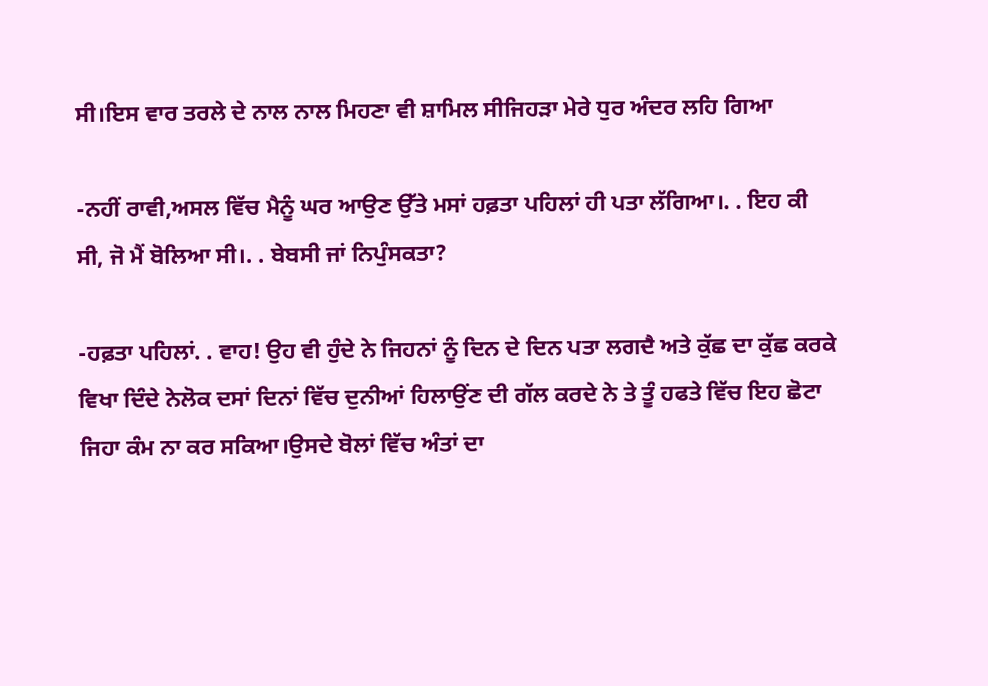ਸੀ।ਇਸ ਵਾਰ ਤਰਲੇ ਦੇ ਨਾਲ ਨਾਲ ਮਿਹਣਾ ਵੀ ਸ਼ਾਮਿਲ ਸੀਜਿਹੜਾ ਮੇਰੇ ਧੁਰ ਅੰਦਰ ਲਹਿ ਗਿਆ

-ਨਹੀਂ ਰਾਵੀ,ਅਸਲ ਵਿੱਚ ਮੈਨੂੰ ਘਰ ਆਉਣ ਉੱਤੇ ਮਸਾਂ ਹਫ਼ਤਾ ਪਹਿਲਾਂ ਹੀ ਪਤਾ ਲੱਗਿਆ।. . ਇਹ ਕੀ ਸੀ, ਜੋ ਮੈਂ ਬੋਲਿਆ ਸੀ।. . ਬੇਬਸੀ ਜਾਂ ਨਿਪੁੰਸਕਤਾ?

-ਹਫ਼ਤਾ ਪਹਿਲਾਂ. . ਵਾਹ! ਉਹ ਵੀ ਹੁੰਦੇ ਨੇ ਜਿਹਨਾਂ ਨੂੰ ਦਿਨ ਦੇ ਦਿਨ ਪਤਾ ਲਗਦੈ ਅਤੇ ਕੁੱਛ ਦਾ ਕੁੱਛ ਕਰਕੇ ਵਿਖਾ ਦਿੰਦੇ ਨੇਲੋਕ ਦਸਾਂ ਦਿਨਾਂ ਵਿੱਚ ਦੁਨੀਆਂ ਹਿਲਾਉਂਣ ਦੀ ਗੱਲ ਕਰਦੇ ਨੇ ਤੇ ਤੂੰ ਹਫਤੇ ਵਿੱਚ ਇਹ ਛੋਟਾ ਜਿਹਾ ਕੰਮ ਨਾ ਕਰ ਸਕਿਆ।ਉਸਦੇ ਬੋਲਾਂ ਵਿੱਚ ਅੰਤਾਂ ਦਾ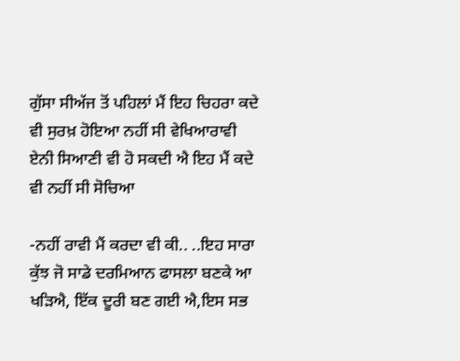ਗੁੱਸਾ ਸੀਅੱਜ ਤੋਂ ਪਹਿਲਾਂ ਮੈਂ ਇਹ ਚਿਹਰਾ ਕਦੇ ਵੀ ਸੁਰਖ਼ ਹੋਇਆ ਨਹੀਂ ਸੀ ਵੇਖਿਆਰਾਵੀ ਏਨੀ ਸਿਆਣੀ ਵੀ ਹੋ ਸਕਦੀ ਐ ਇਹ ਮੈਂ ਕਦੇ ਵੀ ਨਹੀਂ ਸੀ ਸੋਚਿਆ

-ਨਹੀਂ ਰਾਵੀ ਮੈਂ ਕਰਦਾ ਵੀ ਕੀ.. ..ਇਹ ਸਾਰਾ ਕੁੱਝ ਜੋ ਸਾਡੇ ਦਰਮਿਆਨ ਫਾਸਲਾ ਬਣਕੇ ਆ ਖੜਿਐ, ਇੱਕ ਦੂਰੀ ਬਣ ਗਈ ਐ,ਇਸ ਸਭ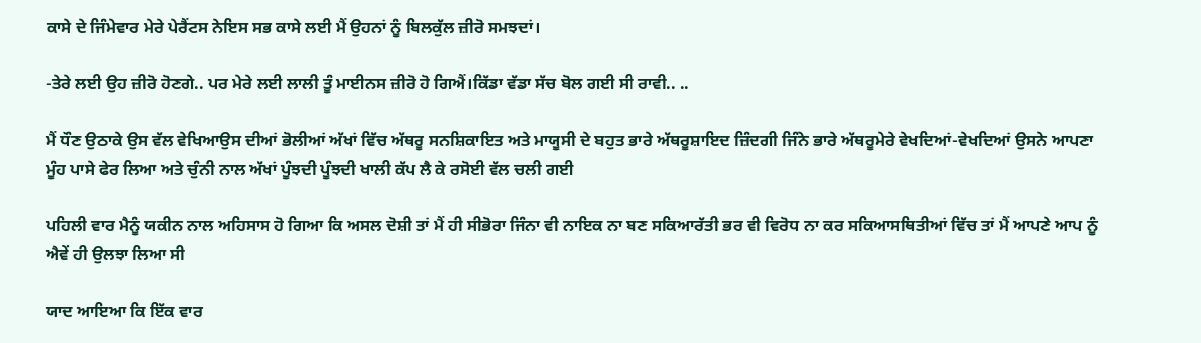ਕਾਸੇ ਦੇ ਜਿੰਮੇਵਾਰ ਮੇਰੇ ਪੇਰੈਂਟਸ ਨੇਇਸ ਸਭ ਕਾਸੇ ਲਈ ਮੈਂ ਉਹਨਾਂ ਨੂੰ ਬਿਲਕੁੱਲ ਜ਼ੀਰੋ ਸਮਝਦਾਂ।

-ਤੇਰੇ ਲਈ ਉਹ ਜ਼ੀਰੋ ਹੋਣਗੇ.. ਪਰ ਮੇਰੇ ਲਈ ਲਾਲੀ ਤੂੰ ਮਾਈਨਸ ਜ਼ੀਰੋ ਹੋ ਗਿਐਂ।ਕਿੱਡਾ ਵੱਡਾ ਸੱਚ ਬੋਲ ਗਈ ਸੀ ਰਾਵੀ.. ..

ਮੈਂ ਧੌਣ ਉਠਾਕੇ ਉਸ ਵੱਲ ਵੇਖਿਆਉਸ ਦੀਆਂ ਭੋਲੀਆਂ ਅੱਖਾਂ ਵਿੱਚ ਅੱਥਰੂ ਸਨਸ਼ਿਕਾਇਤ ਅਤੇ ਮਾਯੂਸੀ ਦੇ ਬਹੁਤ ਭਾਰੇ ਅੱਥਰੂਸ਼ਾਇਦ ਜ਼ਿੰਦਗੀ ਜਿੰਨੇ ਭਾਰੇ ਅੱਥਰੂਮੇਰੇ ਵੇਖਦਿਆਂ-ਵੇਖਦਿਆਂ ਉਸਨੇ ਆਪਣਾ ਮੂੰਹ ਪਾਸੇ ਫੇਰ ਲਿਆ ਅਤੇ ਚੁੰਨੀ ਨਾਲ ਅੱਖਾਂ ਪੂੰਝਦੀ ਪੂੰਝਦੀ ਖਾਲੀ ਕੱਪ ਲੈ ਕੇ ਰਸੋਈ ਵੱਲ ਚਲੀ ਗਈ

ਪਹਿਲੀ ਵਾਰ ਮੈਨੂੰ ਯਕੀਨ ਨਾਲ ਅਹਿਸਾਸ ਹੋ ਗਿਆ ਕਿ ਅਸਲ ਦੋਸ਼ੀ ਤਾਂ ਮੈਂ ਹੀ ਸੀਭੋਰਾ ਜਿੰਨਾ ਵੀ ਨਾਇਕ ਨਾ ਬਣ ਸਕਿਆਰੱਤੀ ਭਰ ਵੀ ਵਿਰੋਧ ਨਾ ਕਰ ਸਕਿਆਸਥਿਤੀਆਂ ਵਿੱਚ ਤਾਂ ਮੈਂ ਆਪਣੇ ਆਪ ਨੂੰ ਐਵੇਂ ਹੀ ਉਲਝਾ ਲਿਆ ਸੀ

ਯਾਦ ਆਇਆ ਕਿ ਇੱਕ ਵਾਰ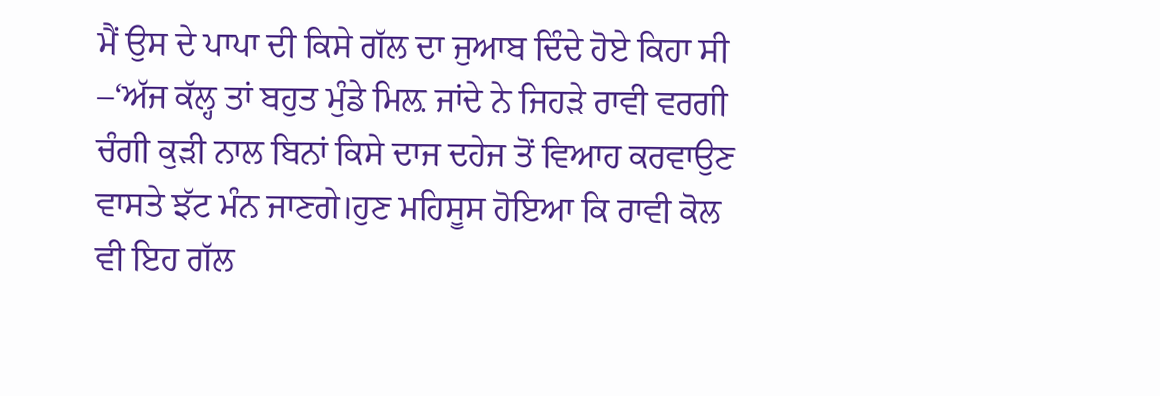ਮੈਂ ਉਸ ਦੇ ਪਾਪਾ ਦੀ ਕਿਸੇ ਗੱਲ ਦਾ ਜੁਆਬ ਦਿੰਦੇ ਹੋਏ ਕਿਹਾ ਸੀ –‘ਅੱਜ ਕੱਲ੍ਹ ਤਾਂ ਬਹੁਤ ਮੁੰਡੇ ਮਿਲ਼ ਜਾਂਦੇ ਨੇ ਜਿਹੜੇ ਰਾਵੀ ਵਰਗੀ ਚੰਗੀ ਕੁੜੀ ਨਾਲ ਬਿਨਾਂ ਕਿਸੇ ਦਾਜ ਦਹੇਜ ਤੋਂ ਵਿਆਹ ਕਰਵਾਉਣ ਵਾਸਤੇ ਝੱਟ ਮੰਨ ਜਾਣਗੇ।ਹੁਣ ਮਹਿਸੂਸ ਹੋਇਆ ਕਿ ਰਾਵੀ ਕੋਲ ਵੀ ਇਹ ਗੱਲ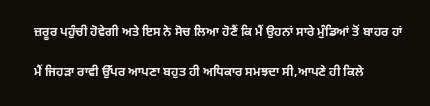ਜ਼ਰੂਰ ਪਹੁੰਚੀ ਹੋਵੇਗੀ ਅਤੇ ਇਸ ਨੇ ਸੋਚ ਲਿਆ ਹੋਣੈਂ ਕਿ ਮੈਂ ਉਹਨਾਂ ਸਾਰੇ ਮੁੰਡਿਆਂ ਤੋਂ ਬਾਹਰ ਹਾਂ

ਮੈਂ ਜਿਹੜਾ ਰਾਵੀ ਉੱਪਰ ਆਪਣਾ ਬਹੁਤ ਹੀ ਅਧਿਕਾਰ ਸਮਝਦਾ ਸੀ,ਆਪਣੇ ਹੀ ਕਿਲੇ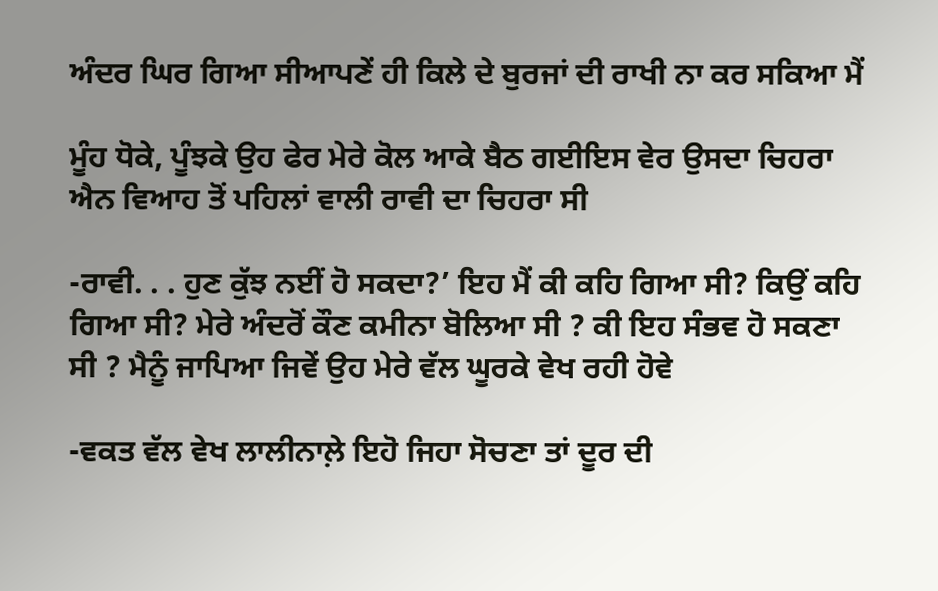ਅੰਦਰ ਘਿਰ ਗਿਆ ਸੀਆਪਣੇਂ ਹੀ ਕਿਲੇ ਦੇ ਬੁਰਜਾਂ ਦੀ ਰਾਖੀ ਨਾ ਕਰ ਸਕਿਆ ਮੈਂ

ਮੂੰਹ ਧੋਕੇ, ਪੂੰਝਕੇ ਉਹ ਫੇਰ ਮੇਰੇ ਕੋਲ ਆਕੇ ਬੈਠ ਗਈਇਸ ਵੇਰ ਉਸਦਾ ਚਿਹਰਾ ਐਨ ਵਿਆਹ ਤੋਂ ਪਹਿਲਾਂ ਵਾਲੀ ਰਾਵੀ ਦਾ ਚਿਹਰਾ ਸੀ

-ਰਾਵੀ. . . ਹੁਣ ਕੁੱਝ ਨਈਂ ਹੋ ਸਕਦਾ?’ ਇਹ ਮੈਂ ਕੀ ਕਹਿ ਗਿਆ ਸੀ? ਕਿਉਂ ਕਹਿ ਗਿਆ ਸੀ? ਮੇਰੇ ਅੰਦਰੋਂ ਕੌਣ ਕਮੀਨਾ ਬੋਲਿਆ ਸੀ ? ਕੀ ਇਹ ਸੰਭਵ ਹੋ ਸਕਣਾ ਸੀ ? ਮੈਨੂੰ ਜਾਪਿਆ ਜਿਵੇਂ ਉਹ ਮੇਰੇ ਵੱਲ ਘੂਰਕੇ ਵੇਖ ਰਹੀ ਹੋਵੇ

-ਵਕਤ ਵੱਲ ਵੇਖ ਲਾਲੀਨਾਲ਼ੇ ਇਹੋ ਜਿਹਾ ਸੋਚਣਾ ਤਾਂ ਦੂਰ ਦੀ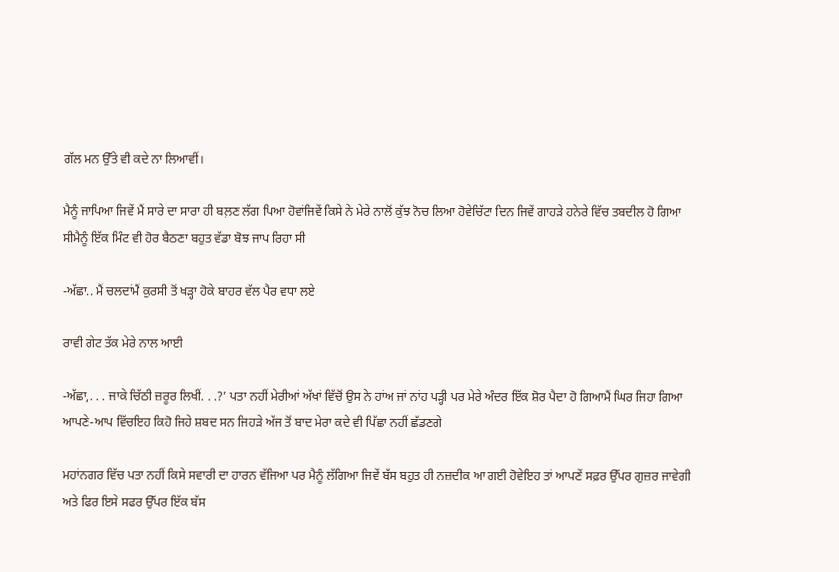ਗੱਲ ਮਨ ਉੱਤੇ ਵੀ ਕਦੇ ਨਾ ਲਿਆਵੀਂ।

ਮੈਨੂੰ ਜਾਪਿਆ ਜਿਵੇਂ ਮੈਂ ਸਾਰੇ ਦਾ ਸਾਰਾ ਹੀ ਬਲ਼ਣ ਲੱਗ ਪਿਆ ਹੋਵਾਂਜਿਵੇਂ ਕਿਸੇ ਨੇ ਮੇਰੇ ਨਾਲੋਂ ਕੁੱਝ ਨੋਚ ਲਿਆ ਹੋਵੇਚਿੱਟਾ ਦਿਨ ਜਿਵੇਂ ਗਾਹੜੇ ਹਨੇਰੇ ਵਿੱਚ ਤਬਦੀਲ ਹੋ ਗਿਆ ਸੀਮੈਨੂੰ ਇੱਕ ਮਿੰਟ ਵੀ ਹੋਰ ਬੈਠਣਾ ਬਹੁਤ ਵੱਡਾ ਬੋਝ ਜਾਪ ਰਿਹਾ ਸੀ

-ਅੱਛਾ.. ਮੈਂ ਚਲਦਾਂਮੈਂ ਕੁਰਸੀ ਤੋਂ ਖੜ੍ਹਾ ਹੋਕੇ ਬਾਹਰ ਵੱਲ ਪੈਰ ਵਧਾ ਲਏ

ਰਾਵੀ ਗੇਟ ਤੱਕ ਮੇਰੇ ਨਾਲ ਆਈ

-ਅੱਛਾ,. . . ਜਾਕੇ ਚਿੱਠੀ ਜ਼ਰੂਰ ਲਿਖੀਂ. . .?’ ਪਤਾ ਨਹੀਂ ਮੇਰੀਆਂ ਅੱਖਾਂ ਵਿੱਚੋਂ ਉਸ ਨੇ ਹਾਂਅ ਜਾਂ ਨਾਂਹ ਪੜ੍ਹੀ ਪਰ ਮੇਰੇ ਅੰਦਰ ਇੱਕ ਸ਼ੋਰ ਪੈਦਾ ਹੋ ਗਿਆਮੈਂ ਘਿਰ ਜਿਹਾ ਗਿਆ ਆਪਣੇ-ਆਪ ਵਿੱਚਇਹ ਕਿਹੋ ਜਿਹੇ ਸ਼ਬਦ ਸਨ ਜਿਹੜੇ ਅੱਜ ਤੋਂ ਬਾਦ ਮੇਰਾ ਕਦੇ ਵੀ ਪਿੱਛਾ ਨਹੀਂ ਛੱਡਣਗੇ

ਮਹਾਂਨਗਰ ਵਿੱਚ ਪਤਾ ਨਹੀਂ ਕਿਸੇ ਸਵਾਰੀ ਦਾ ਹਾਰਨ ਵੱਜਿਆ ਪਰ ਮੈਨੂੰ ਲੱਗਿਆ ਜਿਵੇਂ ਬੱਸ ਬਹੁਤ ਹੀ ਨਜ਼ਦੀਕ ਆ ਗਈ ਹੋਵੇਇਹ ਤਾਂ ਆਪਣੇਂ ਸਫ਼ਰ ਉੱਪਰ ਗੁਜ਼ਰ ਜਾਵੇਗੀ ਅਤੇ ਫਿਰ ਇਸੇ ਸਫਰ ਉੱਪਰ ਇੱਕ ਬੱਸ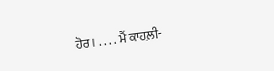ਹੋਰ। . . . . ਮੈਂ ਕਾਹਲ਼ੀ-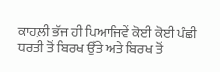ਕਾਹਲ਼ੀ ਭੱਜ ਹੀ ਪਿਆਜਿਵੇਂ ਕੋਈ ਕੋਈ ਪੰਛੀ ਧਰਤੀ ਤੋਂ ਬਿਰਖ ਉੱਤੇ ਅਤੇ ਬਿਰਖ ਤੋਂ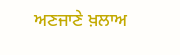ਅਣਜਾਣੇ ਖ਼ਲਾਅ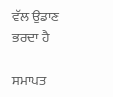ਵੱਲ ਉਡਾਣ ਭਰਦਾ ਹੈ

ਸਮਾਪਤ